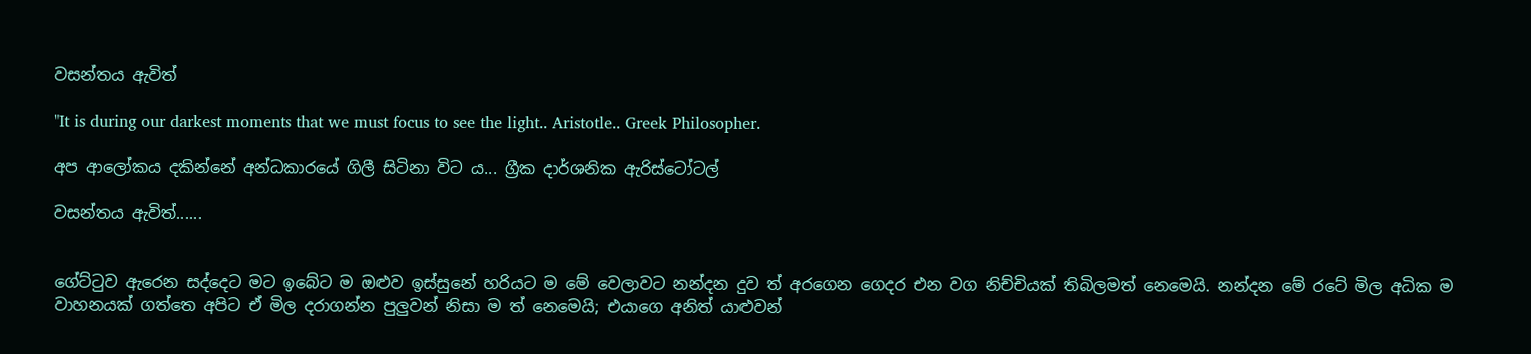වසන්තය ඇවිත්

"It is during our darkest moments that we must focus to see the light.. Aristotle.. Greek Philosopher.

අප ආලෝකය දකින්නේ අන්ධකාරයේ ගිලී සිටිනා විට ය... ග්‍රීක දාර්ශනික ඇරිස්ටෝටල්

වසන්තය ඇවිත්......


ගේට්ටුව ඇරෙන සද්දෙට මට ඉබේට ම ඔළුව ඉස්සුනේ හරියට ම මේ වෙලාවට නන්දන දුව ත් අරගෙන ගෙදර එන වග නිච්චියක් තිබිලමත් නෙමෙයි. නන්දන මේ රටේ මිල අධික ම වාහනයක් ගත්තෙ අපිට ඒ මිල දරාගන්න පුලුවන් නිසා ම ත් නෙමෙයි; එයාගෙ අනිත් යාළුවන්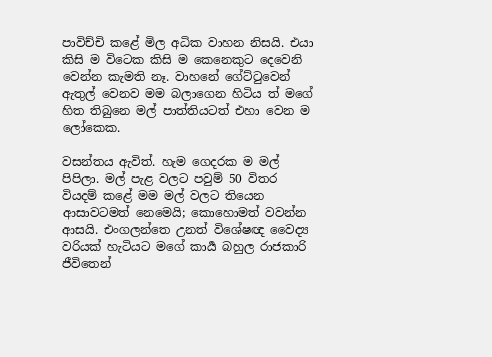පාවිච්චි කළේ මිල අධික වාහන නිසයි. එයා කිසි ම විටෙක කිසි ම කෙනෙකුට දෙවෙනි වෙන්න කැමති නෑ. වාහනේ ගේට්ටුවෙන් ඇතුල් වෙනව මම බලාගෙන හිටිය ත් මගේ හිත තිබුනෙ මල් පාත්තියටත් එහා වෙන ම ලෝකෙක.

වසන්තය ඇවිත්. හැම ගෙදරක ම මල් පිපිලා. මල් පැළ වලට පවුම් 50 විතර වියදම් කළේ මම මල් වලට තියෙන ආසාවටමත් නෙමෙයි; කොහොමත් වවන්න ආසයි. එංගලන්තෙ උනත් විශේෂඥ වෛද්‍ය වරියක් හැටියට මගේ කාර්‍ය බහුල රාජකාරි ජීවිතෙන්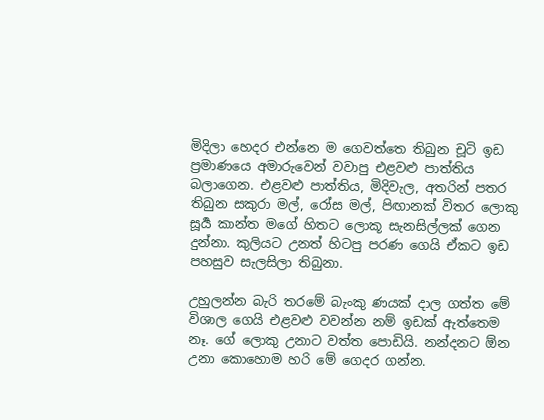මිදිලා හෙදර එන්නෙ ම ගෙවත්තෙ තිබුන චූටි ඉඩ ප්‍රමාණයෙ අමාරුවෙන් වවාපු එළවළු පාත්තිය බලාගෙන. එළවළු පාත්තිය, මිදිවැල, අතරින් පතර තිබුන සකුරා මල්, රෝස මල්, පිඟානක් විතර ලොකු සූර්‍ය කාන්ත මගේ හිතට ලොකූ සැනසිල්ලක් ගෙන දුන්නා. කුලියට උනත් හිටපු පරණ ගෙයි ඒකට ඉඩ පහසුව සැලසිලා තිබුනා.

උහුලන්න බැරි තරමේ බැංකු ණයක් දාල ගත්ත මේ විශාල ගෙයි එළවළු වවන්න නම් ඉඩක් ඇත්තෙම නෑ. ගේ ලොකු උනාට වත්ත පොඩියි. නන්දනට ඕන උනා කොහොම හරි මේ ගෙදර ගන්න.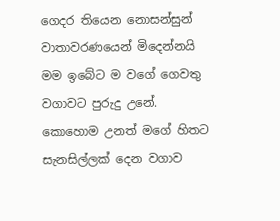ගෙදර තියෙන නොසන්සුන් වාතාවරණයෙන් මිදෙන්නයි මම ඉබේට ම වගේ ගෙවතු වගාවට පුරුදු උනේ. කොහොම උනත් මගේ හිතට සැනසිල්ලක් දෙන වගාව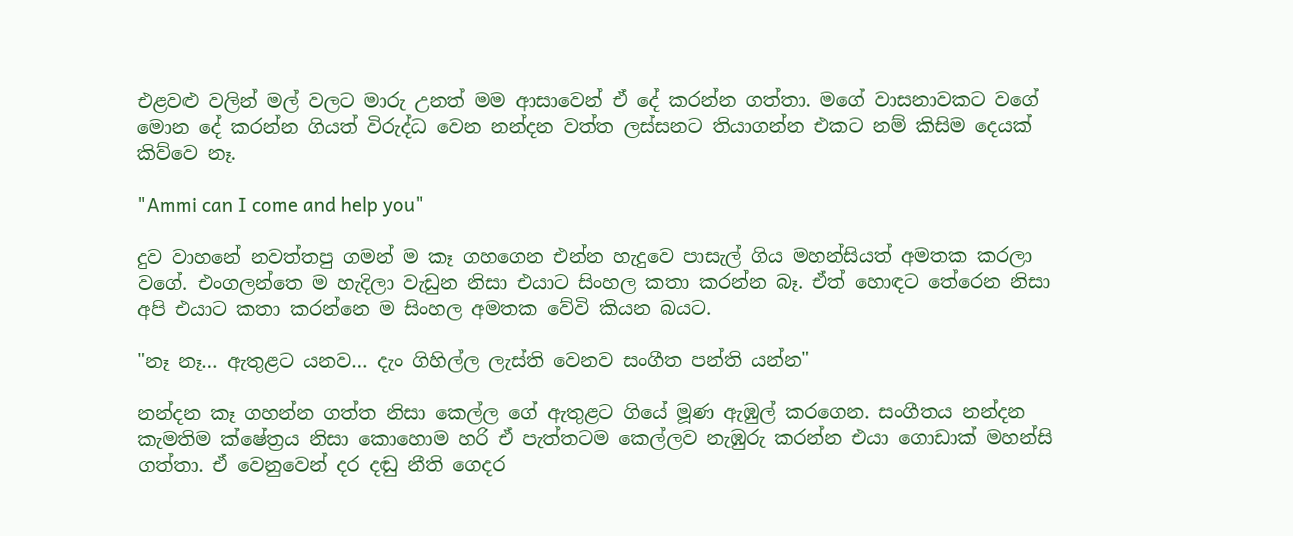එළවළු වලින් මල් වලට මාරු උනත් මම ආසාවෙන් ඒ දේ කරන්න ගත්තා. මගේ වාසනාවකට වගේ මොන දේ කරන්න ගියත් විරුද්ධ වෙන නන්දන වත්ත ලස්සනට තියාගන්න එකට නම් කිසිම දෙයක් කිව්වෙ නෑ.

"Ammi can I come and help you"

දුව වාහනේ නවත්තපු ගමන් ම කෑ ගහගෙන එන්න හැදුවෙ පාසැල් ගිය මහන්සියත් අමතක කරලා වගේ. එංගලන්තෙ ම හැදිලා වැඩුන නිසා එයාට සිංහල කතා කරන්න බෑ. ඒත් හොඳට තේරෙන නිසා අපි එයාට කතා කරන්නෙ ම සිංහල අමතක වේවි කියන බයට.

"නෑ නෑ… ඇතුළට යනව… දැං ගිහිල්ල ලැස්ති වෙනව සංගීත පන්ති යන්න"

නන්දන කෑ ගහන්න ගත්ත නිසා කෙල්ල ගේ ඇතුළට ගියේ මූණ ඇඹුල් කරගෙන. සංගීතය නන්දන කැමතිම ක්ෂේත්‍රය නිසා කොහොම හරි ඒ පැත්තටම කෙල්ලව නැඹුරු කරන්න එයා ගොඩාක් මහන්සි ගත්තා. ඒ වෙනුවෙන් දර දඬු නීති ගෙදර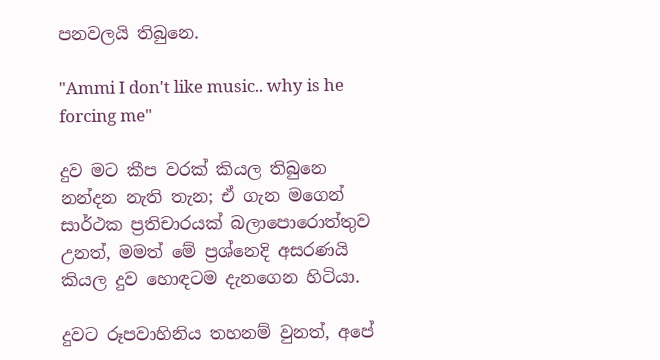පනවලයි තිබුනෙ.

"Ammi I don't like music.. why is he forcing me"

දුව මට කීප වරක් කියල තිබුනෙ නන්දන නැති තැන; ඒ ගැන මගෙන් සාර්ථක ප්‍රතිචාරයක් බලාපොරොත්තුව උනත්, මමත් මේ ප්‍රශ්නෙදි අසරණයි කියල දුව හොඳටම දැනගෙන හිටියා.

දුවට රූපවාහිනිය තහනම් වුනත්, අපේ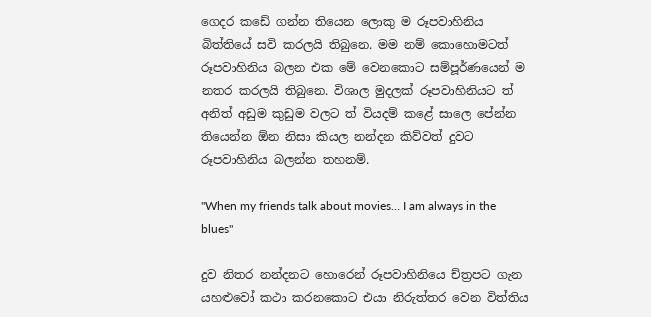ගෙදර කඩේ ගන්න තියෙන ලොකු ම රූපවාහිනිය බිත්තියේ සවි කරලයි තිබුනෙ. මම නම් කොහොමටත් රූපවාහිනිය බලන එක මේ වෙනකොට සම්පූර්ණයෙන් ම නතර කරලයි තිබුනෙ. විශාල මුදලක් රූපවාහිනියට ත් අනිත් අඩුම කුඩුම වලට ත් වියදම් කළේ සාලෙ පේන්න තියෙන්න ඕන නිසා කියල නන්දන කිව්වත් දුවට රූපවාහිනිය බලන්න තහනම්.

"When my friends talk about movies… I am always in the blues"

දුව නිතර නන්දනට හොරෙන් රූපවාහිනියෙ ච්ත්‍රපට ගැන යහළුවෝ කථා කරනකොට එයා නිරුත්තර වෙන විත්තිය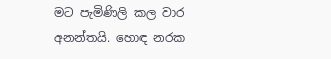මට පැමිණිලි කල වාර අනන්තයි. හොඳ නරක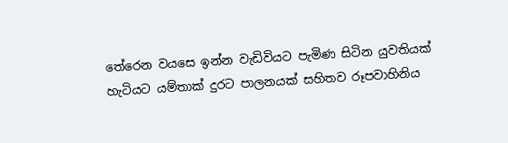තේරෙන වයසෙ ඉන්න වැඩිවියට පැමිණ සිටින යුවතියක් හැටියට යම්තාක් දුරට පාලනයක් සහිතව රූපවාහිනිය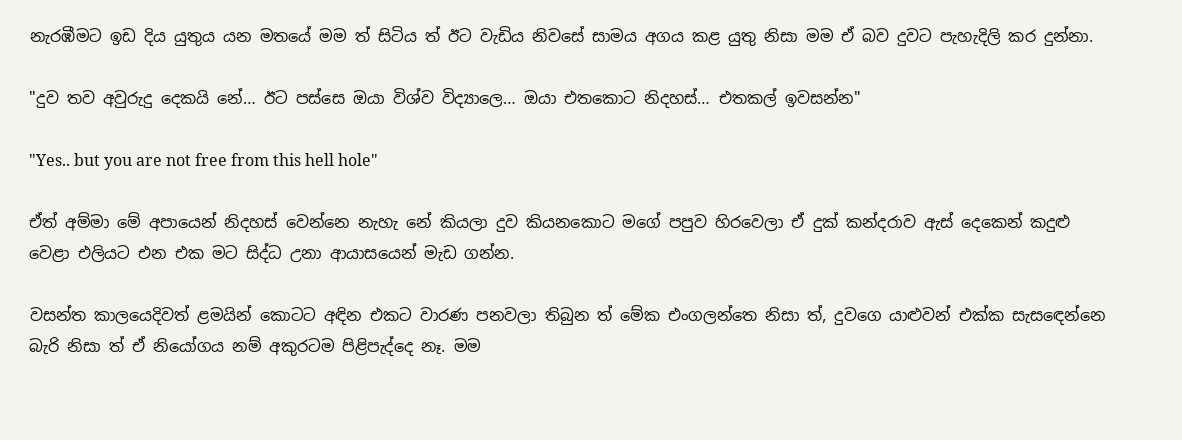නැරඹීමට ඉඩ දිය යුතුය යන මතයේ මම ත් සිටිය ත් ඊට වැඩිය නිවසේ සාමය අගය කළ යුතු නිසා මම ඒ බව දුවට පැහැදිලි කර දුන්නා.

"දුව තව අවුරුදු දෙකයි නේ… ඊට පස්සෙ ඔයා විශ්ව විද්‍යාලෙ… ඔයා එතකොට නිදහස්… එතකල් ඉවසන්න"

"Yes.. but you are not free from this hell hole"

ඒත් අම්මා මේ අපායෙන් නිදහස් වෙන්නෙ නැහැ නේ කියලා දුව කියනකොට මගේ පපුව හිරවෙලා ඒ දුක් කන්දරාව ඇස් දෙකෙන් කදුළු වෙළා එලියට එන එක මට සිද්ධ උනා ආයාසයෙන් මැඩ ගන්න.

වසන්ත කාලයෙදිවත් ළමයින් කොටට අඳින එකට වාරණ පනවලා තිබුන ත් මේක එංගලන්තෙ නිසා ත්, දුවගෙ යාළුවන් එක්ක සැසඳෙන්නෙ බැරි නිසා ත් ඒ නියෝගය නම් අකුරටම පිළිපැද්දෙ නෑ. මම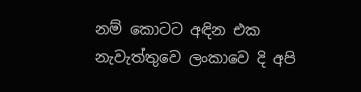නම් කොටට අඳින එක නැවැත්තුවෙ ලංකාවෙ දි අපි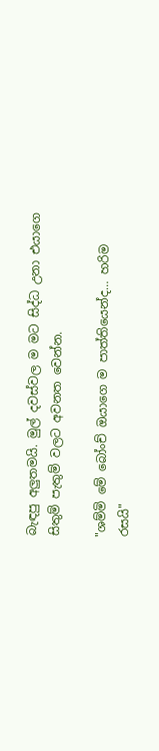බැඳපු අලුතමයි. මුල් දවස්වල ම මට සිද්ධ උනා එයාගෙ සිතුම් පැතුම් වලට අවනත වෙන්න.

"ශම්මි මේ බෝංච් ඔයාගෙ ම පාත්තියෙන්ද… හරිම රසයි"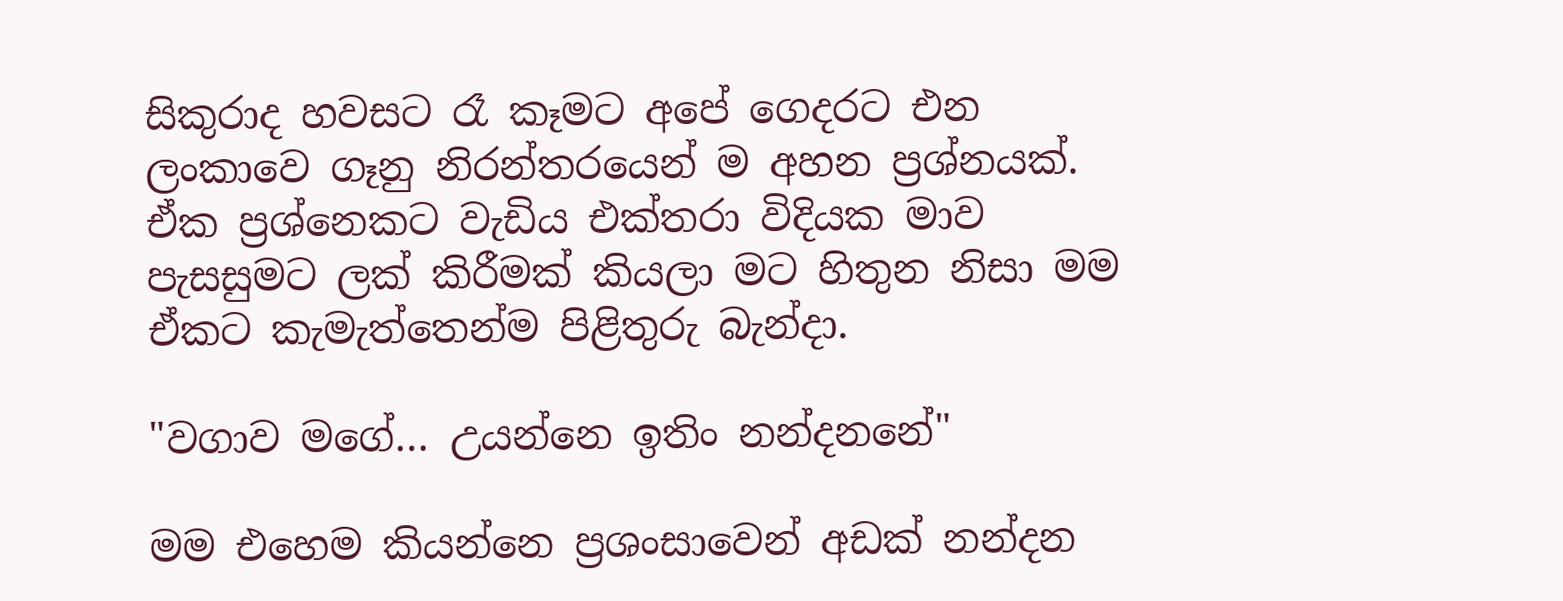සිකුරාද හවසට රෑ කෑමට අපේ ගෙදරට එන ලංකාවෙ ගෑනු නිරන්තරයෙන් ම අහන ප්‍රශ්නයක්. ඒක ප්‍රශ්නෙකට වැඩිය එක්තරා විදියක මාව පැසසුමට ලක් කිරීමක් කියලා මට හිතුන නිසා මම ඒකට කැමැත්තෙන්ම පිළිතුරු බැන්දා.

"වගාව මගේ… උයන්නෙ ඉතිං නන්දනනේ"

මම එහෙම කියන්නෙ ප්‍රශංසාවෙන් අඩක් නන්දන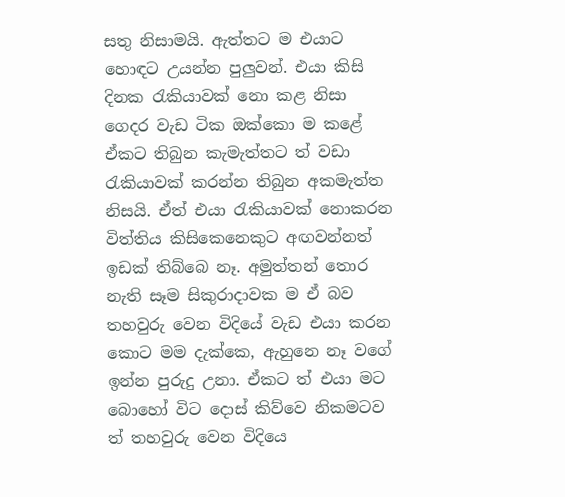සතු නිසාමයි. ඇත්තට ම එයාට හොඳට උයන්න පුලුවන්. එයා කිසි දිනක රැකියාවක් නො කළ නිසා ගෙදර වැඩ ටික ඔක්කො ම කළේ ඒකට තිබුන කැමැත්තට ත් වඩා රැකියාවක් කරන්න තිබුන අකමැත්ත නිසයි. ඒත් එයා රැකියාවක් නොකරන විත්තිය කිසිකෙනෙකුට අඟවන්නත් ඉඩක් තිබ්බෙ නෑ. අමුත්තන් තොර නැති සෑම සිකුරාදාවක ම ඒ බව තහවුරු වෙන විදියේ වැඩ එයා කරන කොට මම දැක්කෙ, ඇහුනෙ නෑ වගේ ඉන්න පුරුදු උනා. ඒකට ත් එයා මට බොහෝ විට දොස් කිව්වෙ නිකමටව ත් තහවුරු වෙන විදියෙ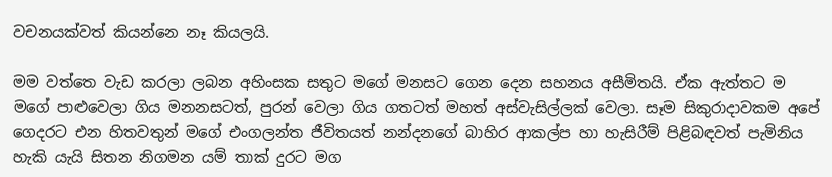වචනයක්වත් කියන්නෙ නෑ කියලයි.

මම වත්තෙ වැඩ කරලා ලබන අහිංසක සතුට මගේ මනසට ගෙන දෙන සහනය අසීමිතයි. ඒක ඇත්තට ම මගේ පාළුවෙලා ගිය මනනසටත්, පුරන් වෙලා ගිය ගතටත් මහත් අස්වැසිල්ලක් වෙලා. සෑම සිකුරාදාවකම අපේ ගෙදරට එන හිතවතුන් මගේ එංගලන්ත ජීවිතයත් නන්දනගේ බාහිර ආකල්ප හා හැසිරීම් පිළිබඳවත් පැමිනිය හැකි යැයි සිතන නිගමන යම් තාක් දුරට මග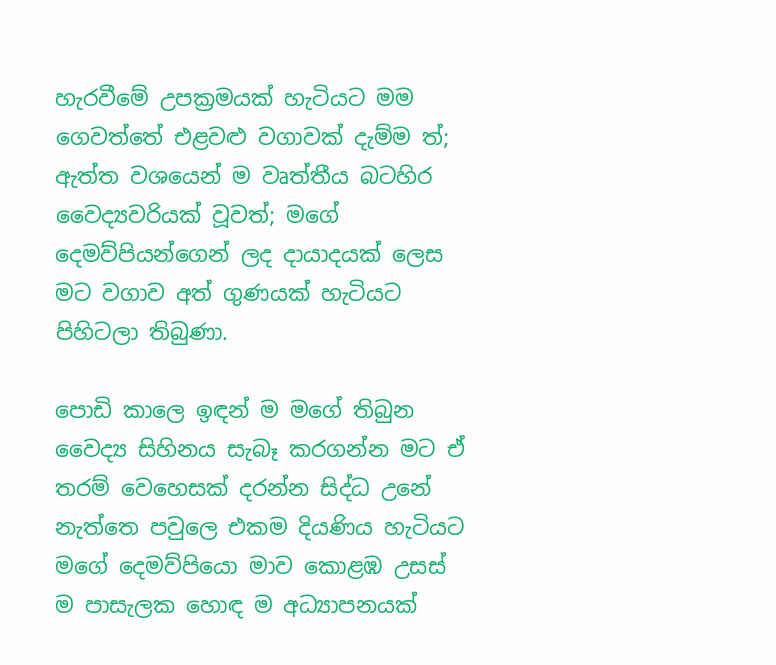හැරවීමේ උපක්‍රමයක් හැටියට මම ගෙවත්තේ එළවළු වගාවක් දැම්ම ත්; ඇත්ත වශයෙන් ම වෘත්තීය බටහිර වෛද්‍යවරියක් වූවත්; මගේ දෙමව්පියන්ගෙන් ලද දායාදයක් ලෙස  මට වගාව අත් ගුණයක් හැටියට පිහිටලා තිබුණා.

පොඩි කාලෙ ඉඳන් ම මගේ තිබුන වෛද්‍ය සිහිනය සැබෑ කරගන්න මට ඒ තරම් වෙහෙසක් දරන්න සිද්ධ උනේ නැත්තෙ පවුලෙ එකම දියණිය හැටියට මගේ දෙමව්පියො මාව කොළඹ උසස් ම පාසැලක හොඳ ම අධ්‍යාපනයක්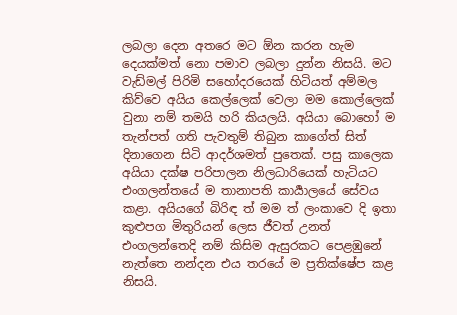ලබලා දෙන අතරෙ මට ඕන කරන හැම දෙයක්මත් නො පමාව ලබලා දුන්න නිසයි. මට වැඩ්මල් පිරිමි සහෝදරයෙක් හිටියත් අම්මල කිව්වෙ අයිය කෙල්ලෙක් වෙලා මම කොල්ලෙක් වුනා නම් තමයි හරි කියලයි. අයියා බොහෝ ම තැන්පත් ගති පැවතුම් තිබුන කාගේත් සිත් දිනාගෙන සිටි ආදර්ශමත් පුතෙක්. පසු කාලෙක අයියා දක්ෂ පරිපාලන නිලධාරියෙක් හැටියට එංගලන්තයේ ම තානාපති කාර්‍යාලයේ සේවය කළා. අයියගේ බිරිඳ ත් මම ත් ලංකාවෙ දි ඉතා කුළුපග මිතුරියන් ලෙස ජීවත් උනත් එංගලන්තෙදි නම් කිසිම ඇසුරකට පෙළඹුනේ නැත්තෙ නන්දන එය තරයේ ම ප්‍රතික්ෂේප කළ නිසයි.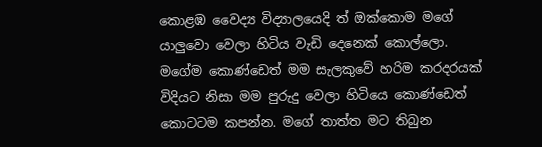කොළඹ වෛද්‍ය විද්‍යාලයෙදි ත් ඔක්කොම මගේ යාලුවො වෙලා හිටිය වැඩි දෙනෙක් කොල්ලො. මගේම කොණ්ඩෙත් මම සැලකුවේ හරිම කරදරයක් විදියට නිසා මම පුරුදු වෙලා හිටියෙ කොණ්ඩෙත් කොටටම කපන්න. මගේ තාත්ත මට තිබුන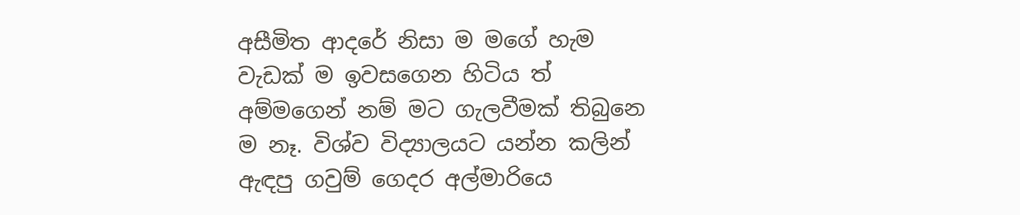අසීමිත ආදරේ නිසා ම මගේ හැම වැඩක් ම ඉවසගෙන හිටිය ත් අම්මගෙන් නම් මට ගැලවීමක් තිබුනෙ ම නෑ. විශ්ව විද්‍යාලයට යන්න කලින් ඇඳපු ගවුම් ගෙදර අල්මාරියෙ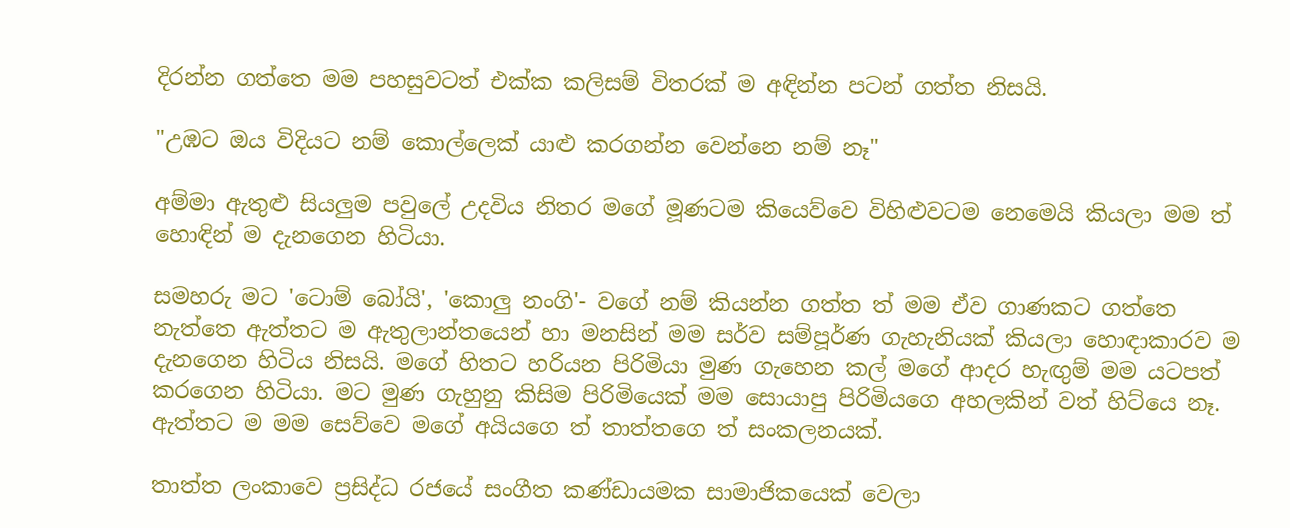දිරන්න ගත්තෙ මම පහසුවටත් එක්ක කලිසම් විතරක් ම අඳින්න පටන් ගත්ත නිසයි.

"උඹට ඔය විදියට නම් කොල්ලෙක් යාළු කරගන්න වෙන්නෙ නම් නෑ"

අම්මා ඇතුළු සියලුම පවුලේ උදවිය නිතර මගේ මූණටම කියෙව්වෙ විහිළුවටම නෙමෙයි කියලා මම ත් හොඳින් ම දැනගෙන හිටියා.

සමහරු මට 'ටොම් බෝයි', 'කොලු නංගි'- වගේ නම් කියන්න ගත්ත ත් මම ඒව ගාණකට ගත්තෙ නැත්තෙ ඇත්තට ම ඇතුලාන්තයෙන් හා මනසින් මම සර්ව සම්පූර්ණ ගැහැනියක් කියලා හොඳාකාරව ම දැනගෙන හිටිය නිසයි. මගේ හිතට හරියන පිරිමියා මුණ ගැහෙන කල් මගේ ආදර හැඟුම් මම යටපත් කරගෙන හිටියා. මට මුණ ගැහුනු කිසිම පිරිමියෙක් මම සොයාපු පිරිමියගෙ අහලකින් වත් හිට්යෙ නෑ. ඇත්තට ම මම සෙව්වෙ මගේ අයියගෙ ත් තාත්තගෙ ත් සංකලනයක්.

තාත්ත ලංකාවෙ ප්‍රසිද්ධ රජයේ සංගීත කණ්ඩායමක සාමාජිකයෙක් වෙලා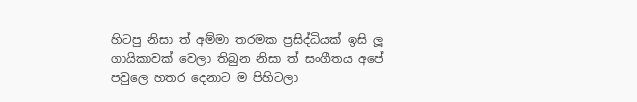හිටපු නිසා ත් අම්මා තරමක ප්‍රසිද්ධියක් ඉසි ලූ ගායිකාවක් වෙලා තිබුන නිසා ත් සංගීතය අපේ පවුලෙ හතර දෙනාට ම පිහිටලා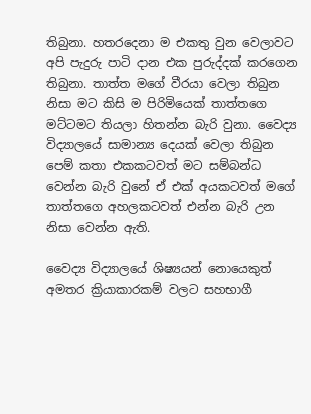තිබුනා. හතරදෙනා ම එකතු වුන වෙලාවට අපි පැදුරු පාටි දාන එක පුරුද්දක් කරගෙන තිබුනා. තාත්ත මගේ වීරයා වෙලා තිබුන නිසා මට කිසි ම පිරිමියෙක් තාත්තගෙ මට්ටමට තියලා හිතන්න බැරි වුනා. වෛද්‍ය විද්‍යාලයේ සාමාන්‍ය දෙයක් වෙලා තිබුන පෙම් කතා එකකටවත් මට සම්බන්ධ වෙන්න බැරි වුනේ ඒ එක් අයකටවත් මගේ තාත්තගෙ අහලකටවත් එන්න බැරි උන නිසා වෙන්න ඇති.

වෛද්‍ය විද්‍යාලයේ ශිෂ්‍යයන් නොයෙකුත් අමතර ක්‍රියාකාරකම් වලට සහභාගී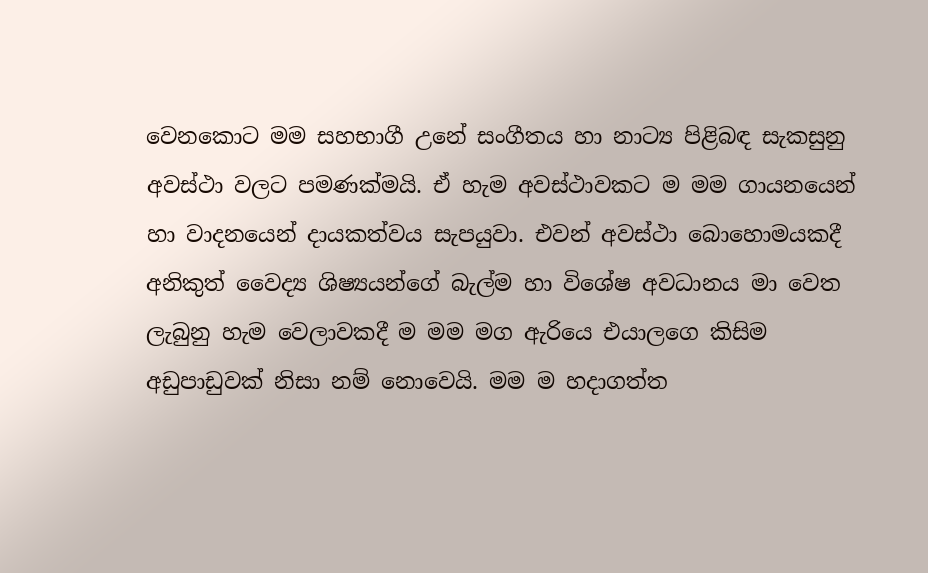වෙනකොට මම සහභාගී උනේ සංගීතය හා නාට්‍ය පිළිබඳ සැකසුනු අවස්ථා වලට පමණක්මයි. ඒ හැම අවස්ථාවකට ම මම ගායනයෙන් හා වාදනයෙන් දායකත්වය සැපයුවා. එවන් අවස්ථා බොහොමයකදී අනිකුත් වෛද්‍ය ශිෂ්‍යයන්ගේ බැල්ම හා විශේෂ අවධානය මා වෙත ලැබුනු හැම වෙලාවකදී ම මම මග ඇරියෙ එයාලගෙ කිසිම අඩුපාඩුවක් නිසා නම් නොවෙයි. මම ම හදාගත්ත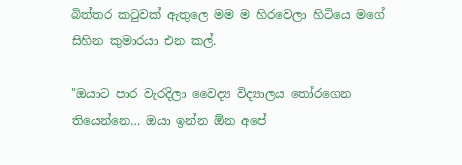බිත්තර කටුවක් ඇතුලෙ මම ම හිරවෙලා හිටියෙ මගේ සිහින කුමාරයා එන කල්.

"ඔයාට පාර වැරදිලා වෛද්‍ය විද්‍යාලය තෝරගෙන තියෙන්නෙ… ඔයා ඉන්න ඕන අපේ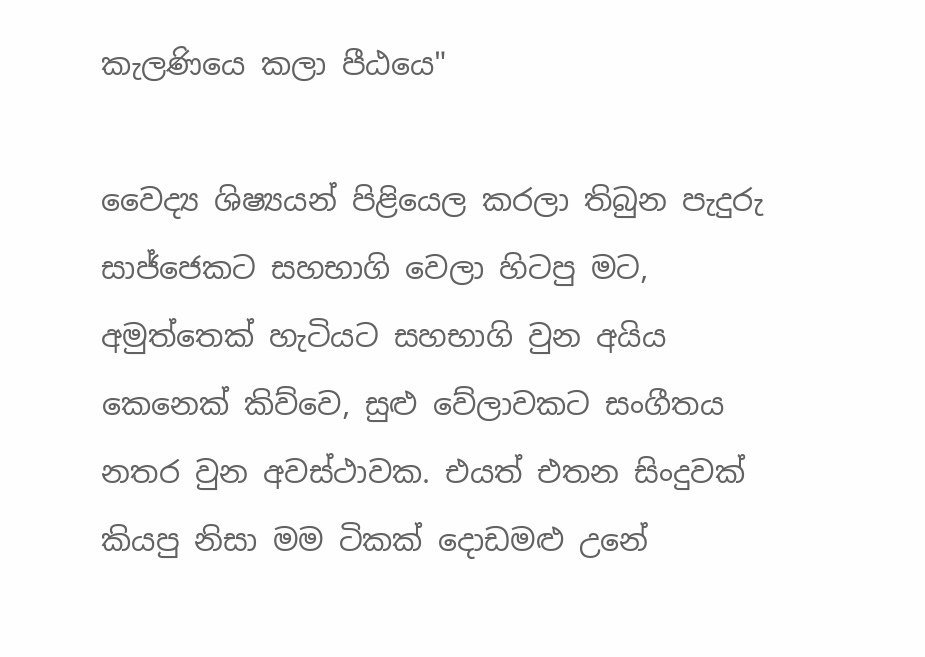කැලණියෙ කලා පීඨයෙ"

වෛද්‍ය ශිෂ්‍යයන් පිළියෙල කරලා තිබුන පැදුරු සාජ්ජෙකට සහභාගි වෙලා හිටපු මට, අමුත්තෙක් හැටියට සහභාගි වුන අයිය කෙනෙක් කිව්වෙ, සුළු වේලාවකට සංගීතය නතර වුන අවස්ථාවක. එයත් එතන සිංදුවක් කියපු නිසා මම ටිකක් දොඩමළු උනේ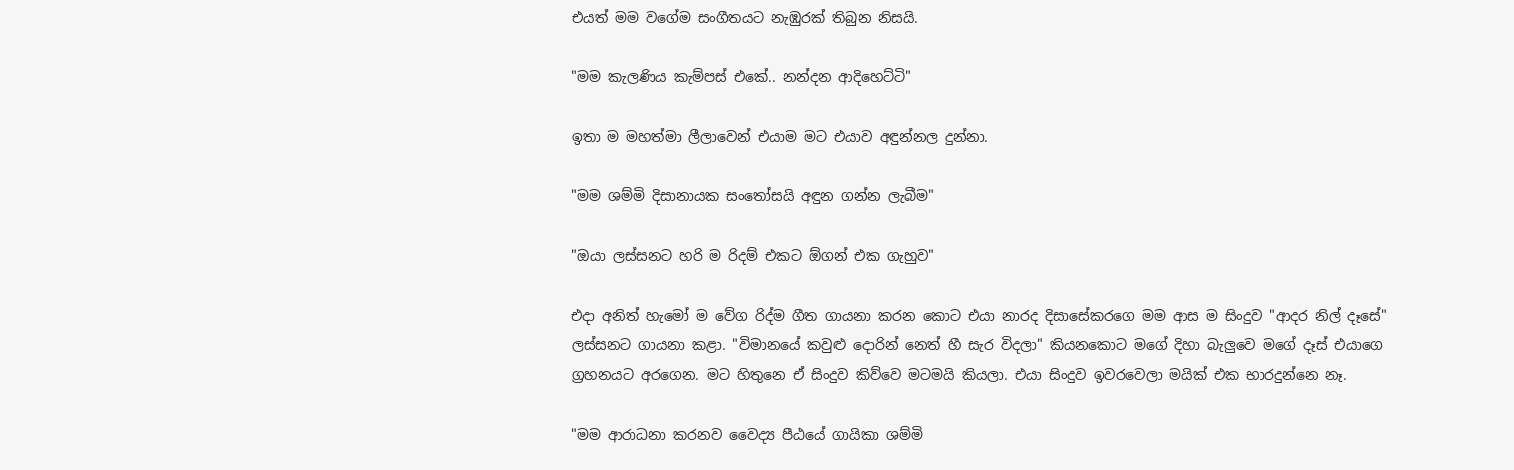එයත් මම වගේම සංගීතයට නැඹුරක් තිබුන නිසයි.

"මම කැලණිය කැම්පස් එකේ.. නන්දන ආදිහෙට්ටි"

ඉතා ම මහත්මා ලීලාවෙන් එයාම මට එයාව අඳුන්නල දුන්නා.

"මම ශම්මි දිසානායක සංතෝසයි අඳුන ගන්න ලැබීම"

"ඔයා ලස්සනට හරි ම රිදම් එකට ඕගන් එක ගැහුව"

එදා අනිත් හැමෝ ම වේග රිද්ම ගීත ගායනා කරන කොට එයා නාරද දිසාසේකරගෙ මම ආස ම සිංදුව "ආදර නිල් දෑසේ" ලස්සනට ගායනා කළා. "විමානයේ කවුළු දොරින් නෙත් හී සැර විදලා" කියනකොට මගේ දිහා බැලුවෙ මගේ දෑස් එයාගෙ ග්‍රහනයට අරගෙන. මට හිතුනෙ ඒ සිංදුව කිව්වෙ මටමයි කියලා. එයා සිංදුව ඉවරවෙලා මයික් එක භාරදුන්නෙ නෑ.

"මම ආරාධනා කරනව වෛද්‍ය පීඨයේ ගායිකා ශම්මි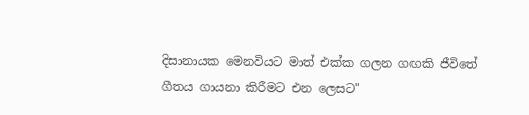දිසානායක මෙනවියට මාත් එක්ක ගලන ගඟකි ජීවිතේ ගීතය ගායනා කිරීමට එන ලෙසට"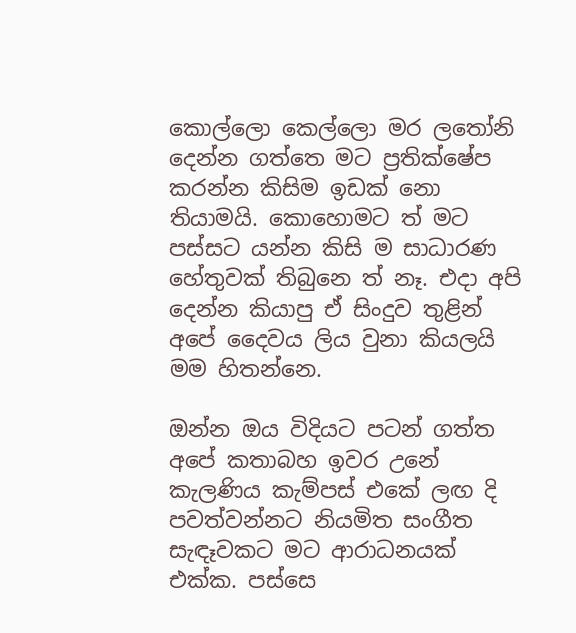කොල්ලො කෙල්ලො මර ලතෝනි දෙන්න ගත්තෙ මට ප්‍රතික්ෂේප කරන්න කිසිම ඉඩක් නො තියාමයි. කොහොමට ත් මට පස්සට යන්න කිසි ම සාධාරණ හේතුවක් තිබුනෙ ත් නෑ. එදා අපි දෙන්න කියාපු ඒ සිංදුව තුළින් අපේ දෛවය ලිය වුනා කියලයි මම හිතන්නෙ.

ඔන්න ඔය විදියට පටන් ගත්ත අපේ කතාබහ ඉවර උනේ කැලණිය කැම්පස් එකේ ලඟ දි පවත්වන්නට නියමිත සංගීත සැඳෑවකට මට ආරාධනයක්  එක්ක. පස්සෙ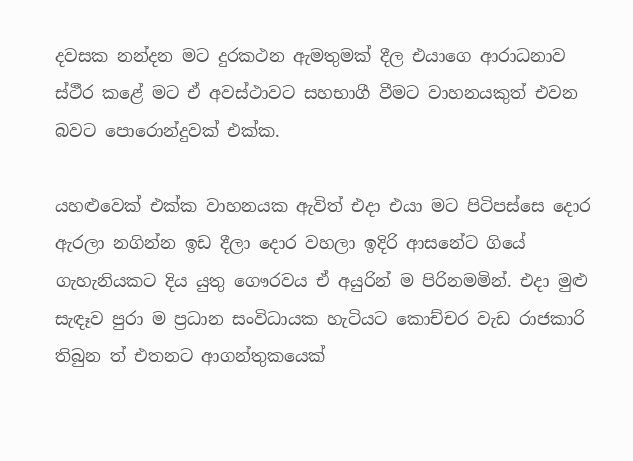දවසක නන්දන මට දුරකථන ඇමතුමක් දීල එයාගෙ ආරාධනාව ස්ථීර කළේ මට ඒ අවස්ථාවට සහභාගී වීමට වාහනයකුත් එවන බවට පොරොන්දුවක් එක්ක.

යහළුවෙක් එක්ක වාහනයක ඇවිත් එදා එයා මට පිටිපස්සෙ දොර ඇරලා නගින්න ඉඩ දීලා දොර වහලා ඉදිරි ආසනේට ගියේ ගැහැනියකට දිය යුතු ගෞරවය ඒ අයුරින් ම පිරිනමමින්. එදා මුළු සැඳෑව පුරා ම ප්‍රධාන සංවිධායක හැටියට කොච්චර වැඩ රාජකාරි තිබුන ත් එතනට ආගන්තුකයෙක්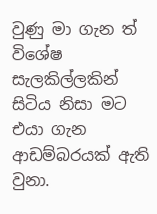වුණු මා ගැන ත් විශේෂ සැලකිල්ලකින් සිටිය නිසා මට එයා ගැන ආඩම්බරයක් ඇති වුනා.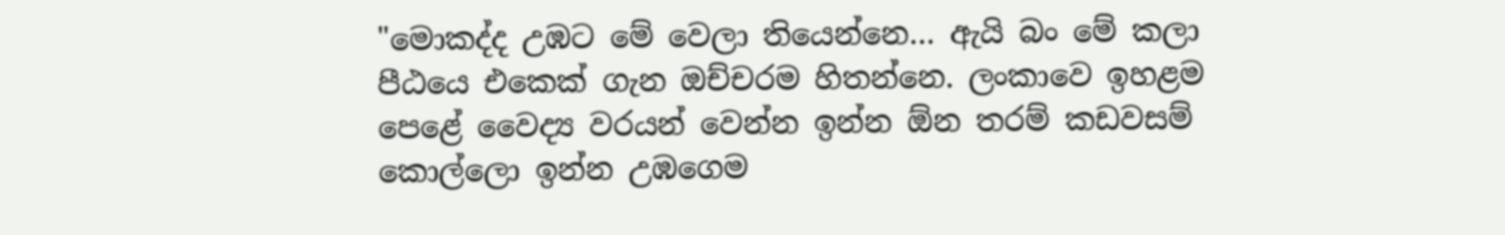"මොකද්ද උඹට මේ වෙලා තියෙන්නෙ… ඇයි බං මේ කලා පීඨයෙ එකෙක් ගැන ඔච්චරම හිතන්නෙ. ලංකාවෙ ඉහළම පෙළේ වෛද්‍ය වරයන් වෙන්න ඉන්න ඕන තරම් කඩවසම් කොල්ලො ඉන්න උඹගෙම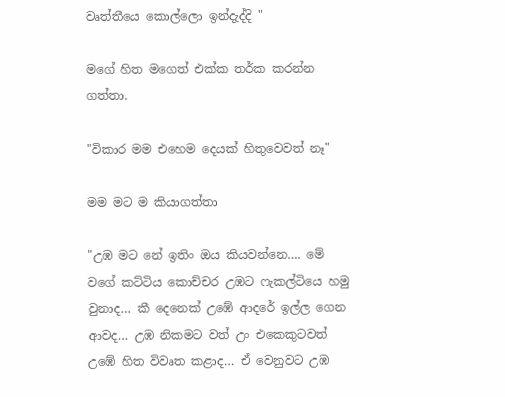වෘත්තීයෙ කොල්ලො ඉන්දැද්දි "

මගේ හිත මගෙත් එක්ක තර්ක කරන්න ගත්තා.

"විකාර මම එහෙම දෙයක් හිතුවෙවත් නෑ"

මම මට ම කියාගත්තා

"උඹ මට නේ ඉතිං ඔය කියවන්නෙ…. මේ වගේ කට්ටිය කොච්චර උඹට ෆැකල්ටියෙ හමු වුනාද… කී දෙනෙක් උඹේ ආදරේ ඉල්ල ගෙන ආවද… උඹ නිකමට වත් උං එකෙකුටවත් උඹේ හිත විවෘත කළාද… ඒ වෙනුවට උඹ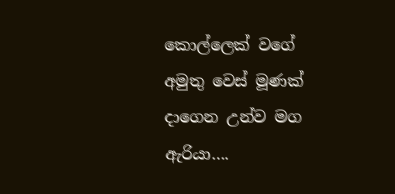කොල්ලෙක් වගේ අමුතු වෙස් මූණක් දාගෙන උන්ව මග ඇරියා….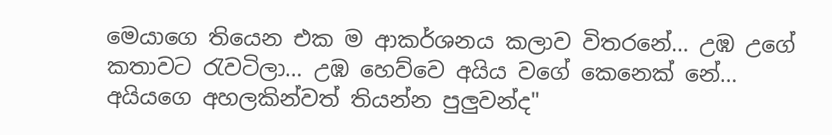මෙයාගෙ තියෙන එක ම ආකර්ශනය කලාව විතරනේ… උඹ උගේ කතාවට රැවටිලා… උඹ හෙව්වෙ අයිය වගේ කෙනෙක් නේ… අයියගෙ අහලකින්වත් තියන්න පුලුවන්ද"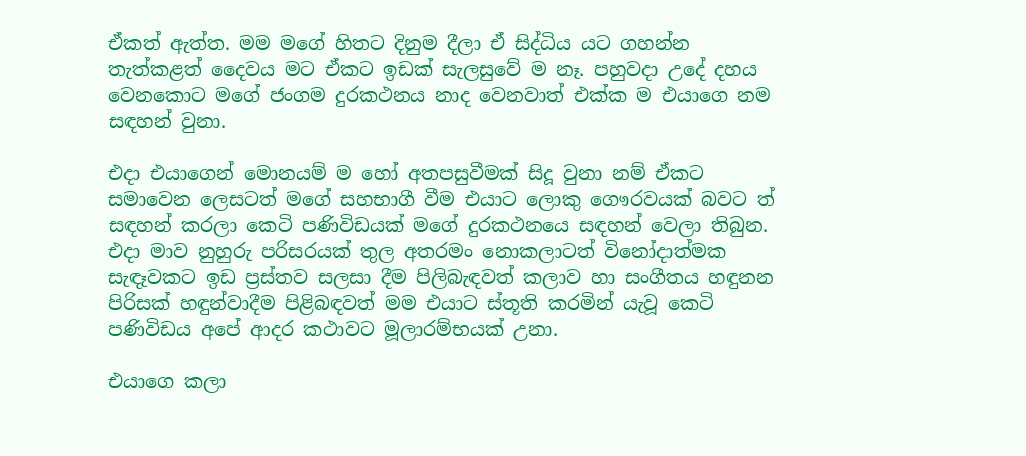ඒකත් ඇත්ත. මම මගේ හිතට දිනුම දීලා ඒ සිද්ධිය යට ගහන්න තැත්කළත් දෛවය මට ඒකට ඉඩක් සැලසුවේ ම නෑ. පහුවදා උදේ දහය වෙනකොට මගේ ජංගම දුරකථනය නාද වෙනවාත් එක්ක ම එයාගෙ නම සඳහන් වුනා.

එදා එයාගෙන් මොනයම් ම හෝ අතපසුවීමක් සිදූ වුනා නම් ඒකට සමාවෙන ලෙසටත් මගේ සහභාගී වීම එයාට ලොකු ගෞරවයක් බවට ත් සඳහන් කරලා කෙටි පණිවිඩයක් මගේ දුරකථනයෙ සඳහන් වෙලා තිබුන. එදා මාව නුහුරු පරිසරයක් තුල අතරමං නොකලාටත් විනෝදාත්මක සැඳෑවකට ඉඩ ප්‍රස්තව සලසා දීම පිලිබැඳවත් කලාව හා සංගීතය හඳුනන පිරිසක් හඳුන්වාදීම පිළිබඳවත් මම එයාට ස්තූති කරමින් යැවූ කෙටි පණිවිඩය අපේ ආදර කථාවට මූලාරම්භයක් උනා.

එයාගෙ කලා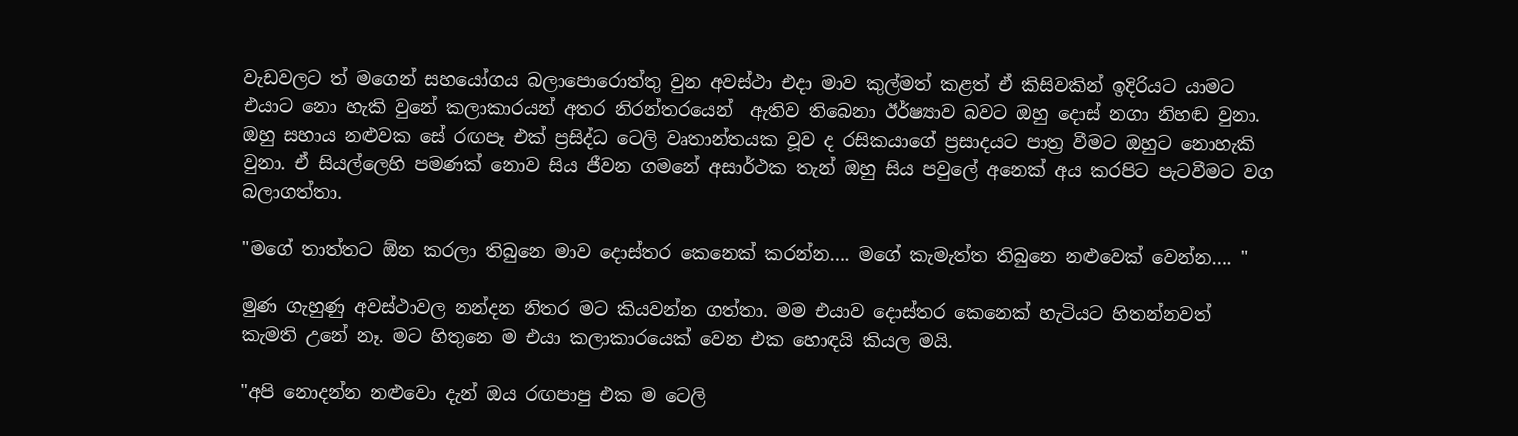වැඩවලට ත් මගෙන් සහයෝගය බලාපොරොත්තු වුන අවස්ථා එදා මාව කුල්මත් කළත් ඒ කිසිවකින් ඉදිරියට යාමට එයාට නො හැකි වුනේ කලාකාරයන් අතර නිරන්තරයෙන්  ඇතිව තිබෙනා ඊර්ෂ්‍යාව බවට ඔහු දොස් නගා නිහඬ වුනා. ඔහු සහාය නළුවක සේ රඟපෑ එක් ප්‍රසිද්ධ ටෙලි වෘතාන්තයක වූව ද රසිකයාගේ ප්‍රසාදයට පාත්‍ර වීමට ඔහුට නොහැකි වුනා. ඒ සියල්ලෙහි පමණක් නොව සිය ජීවන ගමනේ අසාර්ථක තැන් ඔහු සිය පවුලේ අනෙක් අය කරපිට පැටවීමට වග බලාගත්තා.

"මගේ තාත්තට ඕන කරලා තිබුනෙ මාව දොස්තර කෙනෙක් කරන්න…. මගේ කැමැත්ත තිබුනෙ නළුවෙක් වෙන්න…. "

මුණ ගැහුණු අවස්ථාවල නන්දන නිතර මට කියවන්න ගත්තා. මම එයාව දොස්තර කෙනෙක් හැටියට හිතන්නවත් කැමති උනේ නෑ. මට හිතුනෙ ම එයා කලාකාරයෙක් වෙන එක හොඳයි කියල මයි.

"අපි නොදන්න නළුවො දැන් ඔය රඟපාපු එක ම ටෙලි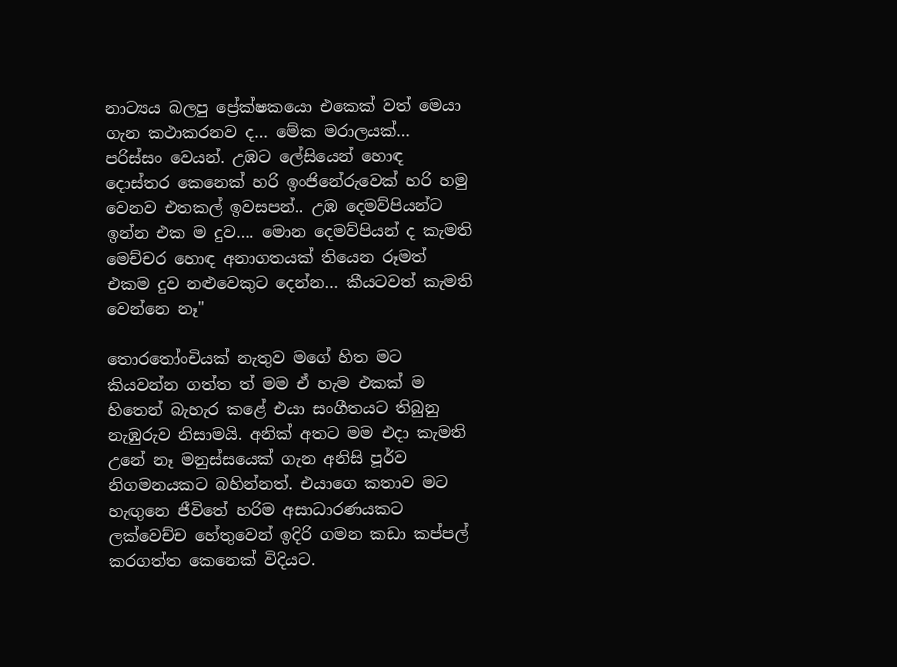නාට්‍යය බලපු ප්‍රේක්ෂකයො එකෙක් වත් මෙයා ගැන කථාකරනව ද… මේක මරාලයක්… පරිස්සං වෙයන්. උඹට ලේසියෙන් හොඳ දොස්තර කෙනෙක් හරි ඉංජිනේරුවෙක් හරි හමු වෙනව එතකල් ඉවසපන්.. උඹ දෙමව්පියන්ට ඉන්න එක ම දුව…. මොන දෙමව්පියන් ද කැමති මෙච්චර හොඳ අනාගතයක් තියෙන රූමත් එකම දුව නළුවෙකුට දෙන්න… කීයටවත් කැමති වෙන්නෙ නෑ"

තොරතෝංචියක් නැතුව මගේ හිත මට කියවන්න ගත්ත ත් මම ඒ හැම එකක් ම හිතෙන් බැහැර කළේ එයා සංගීතයට තිබුනු නැඹුරුව නිසාමයි. අනික් අතට මම එදා කැමති උනේ නෑ මනුස්සයෙක් ගැන අනිසි පූර්ව නිගමනයකට බහින්නත්. එයාගෙ කතාව මට හැඟුනෙ ජීවිතේ හරිම අසාධාරණයකට ලක්වෙච්ච හේතුවෙන් ඉදිරි ගමන කඩා කප්පල් කරගත්ත කෙනෙක් විදියට.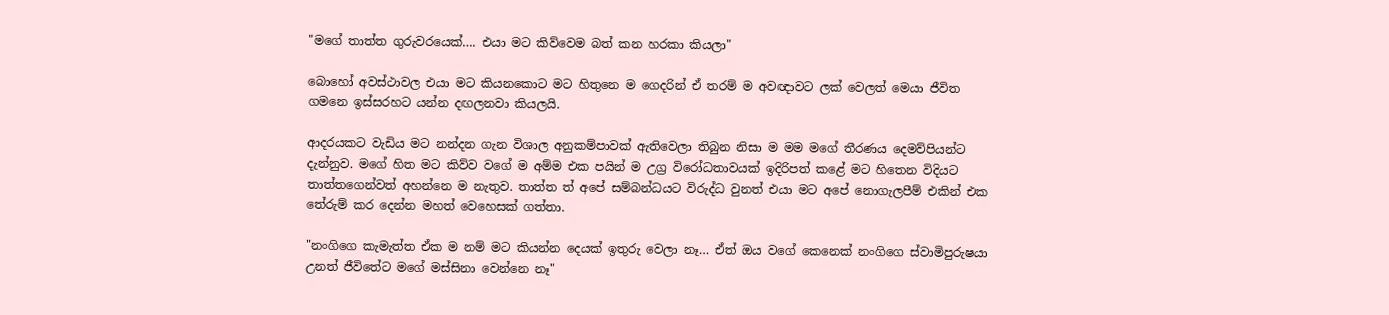"මගේ තාත්ත ගුරුවරයෙක්…. එයා මට කිව්වෙම බත් කන හරකා කියලා"

බොහෝ අවස්ථාවල එයා මට කියනකොට මට හිතුනෙ ම ගෙදරින් ඒ තරම් ම අවඥාවට ලක් වෙලත් මෙයා ජීවිත ගමනෙ ඉස්සරහට යන්න දඟලනවා කියලයි.

ආදරයකට වැඩිය මට නන්දන ගැන විශාල අනුකම්පාවක් ඇතිවෙලා තිබුන නිසා ම මම මගේ තීරණය දෙමව්පියන්ට දැන්නුව. මගේ හිත මට කිව්ව වගේ ම අම්ම එක පයින් ම උග්‍ර විරෝධතාවයක් ඉදිරිපත් කළේ මට හිතෙන විදියට තාත්තගෙන්වත් අහන්නෙ ම නැතුව. තාත්ත ත් අපේ සම්බන්ධයට විරුද්ධ වුනත් එයා මට අපේ නොගැලපීම් එකින් එක තේරුම් කර දෙන්න මහත් වෙහෙසක් ගත්තා.

"නංගිගෙ කැමැත්ත ඒක ම නම් මට කියන්න දෙයක් ඉතුරු වෙලා නෑ… ඒත් ඔය වගේ කෙනෙක් නංගිගෙ ස්වාමිපුරුෂයා උනත් ජීවිතේට මගේ මස්සිනා වෙන්නෙ නෑ"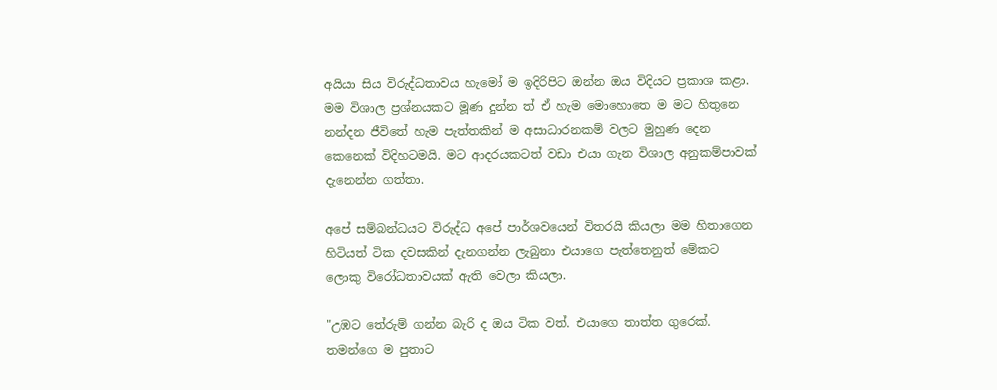අයියා සිය විරුද්ධතාවය හැමෝ ම ඉදිරිපිට ඔන්න ඔය විදියට ප්‍රකාශ කළා. මම විශාල ප්‍රශ්නයකට මූණ දුන්න ත් ඒ හැම මොහොතෙ ම මට හිතුනෙ නන්දන ජීවිතේ හැම පැත්තකින් ම අසාධාරනකම් වලට මුහුණ දෙන කෙනෙක් විදිහටමයි. මට ආදරයකටත් වඩා එයා ගැන විශාල අනුකම්පාවක් දැනෙන්න ගත්තා.

අපේ සම්බන්ධයට විරුද්ධ අපේ පාර්ශවයෙන් විතරයි කියලා මම හිතාගෙන හිටියත් ටික දවසකින් දැනගන්න ලැබුනා එයාගෙ පැත්තෙනුත් මේකට ලොකු විරෝධතාවයක් ඇති වෙලා කියලා.

"උඹට තේරුම් ගන්න බැරි ද ඔය ටික වත්. එයාගෙ තාත්ත ගුරෙක්. තමන්ගෙ ම පුතාට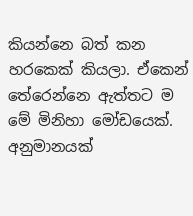කියන්නෙ බත් කන හරකෙක් කියලා. ඒකෙන් තේරෙන්නෙ ඇත්තට ම මේ මිනිහා මෝඩයෙක්. අනුමානයක්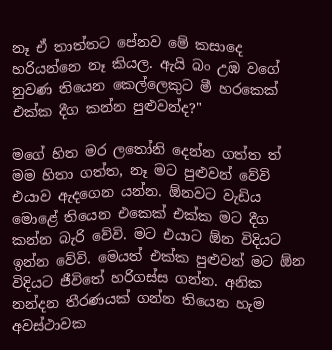නෑ ඒ තාත්තට පේනව මේ කසාදෙ හරියන්නෙ නෑ කියල. ඇයි බං උඹ වගේ නුවණ තියෙන කෙල්ලෙකුට මී හරකෙක් එක්ක දීග කන්න පුළුවන්ද?"

මගේ හිත මර ලතෝනි දෙන්න ගත්ත ත් මම හිතා ගත්ත, නෑ මට පුළුවන් වේවි එයාව ඇදගෙන යන්න. ඕනවට වැඩිය මොළේ තියෙන එකෙක් එක්ක මට දීග කන්න බැරි වේවි. මට එයාට ඕන විදියට ඉන්න වේවි. මෙයත් එක්ක පුළුවන් මට ඕන විදියට ජීවිතේ හරිගස්ස ගන්න. අනික නන්දන තීරණයක් ගන්න තියෙන හැම අවස්ථාවක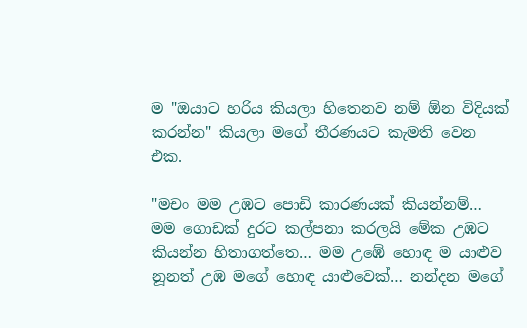ම "ඔයාට හරිය කියලා හිතෙනව නම් ඕන විදියක් කරන්න" කියලා මගේ තීරණයට කැමති වෙන එක.

"මචං මම උඹට පොඩි කාරණයක් කියන්නම්…  මම ගොඩක් දුරට කල්පනා කරලයි මේක උඹට කියන්න හිතාගත්තෙ… මම උඹේ හොඳ ම යාළුව නූනත් උඹ මගේ හොඳ යාළුවෙක්… නන්දන මගේ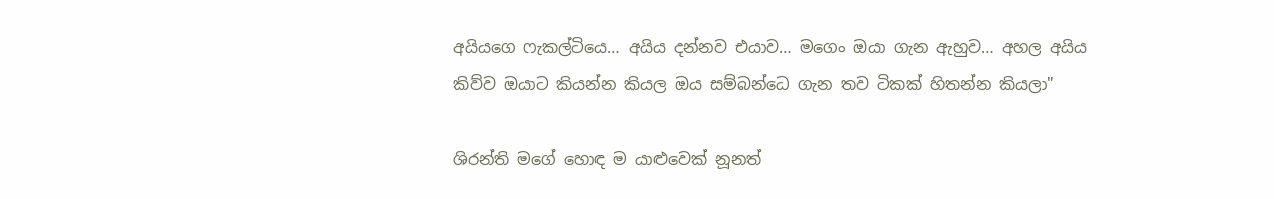අයියගෙ ෆැකල්ටියෙ… අයිය දන්නව එයාව… මගෙං ඔයා ගැන ඇහුව… අහල අයිය කිව්ව ඔයාට කියන්න කියල ඔය සම්බන්ධෙ ගැන තව ටිකක් හිතන්න කියලා"

ශිරන්ති මගේ හොඳ ම යාළුවෙක් නූනත්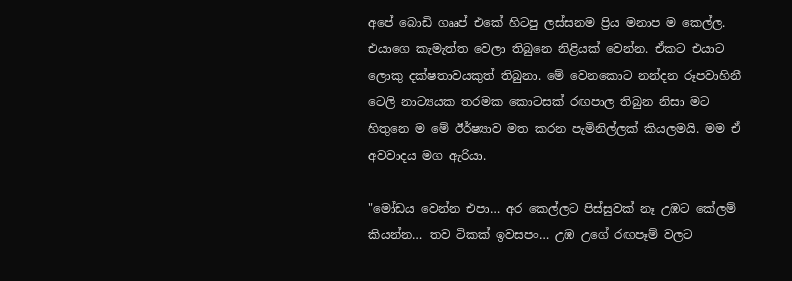අපේ බොඩි ගෲප් එකේ හිටපු ලස්සනම ප්‍රිය මනාප ම කෙල්ල. එයාගෙ කැමැත්ත වෙලා තිබුනෙ නිළියක් වෙන්න. ඒකට එයාට ලොකු දක්ෂතාවයකුත් තිබුනා. මේ වෙනකොට නන්දන රූපවාහිනී ටෙලි නාට්‍යයක තරමක කොටසක් රඟපාල තිබුන නිසා මට හිතුනෙ ම මේ ඊර්ෂ්‍යාව මත කරන පැමිනිල්ලක් කියලමයි. මම ඒ අවවාදය මග ඇරියා.

"මෝඩය වෙන්න එපා… අර කෙල්ලට පිස්සුවක් නෑ උඹට කේලම් කියන්න… තව ටිකක් ඉවසපං… උඹ උගේ රඟපෑම් වලට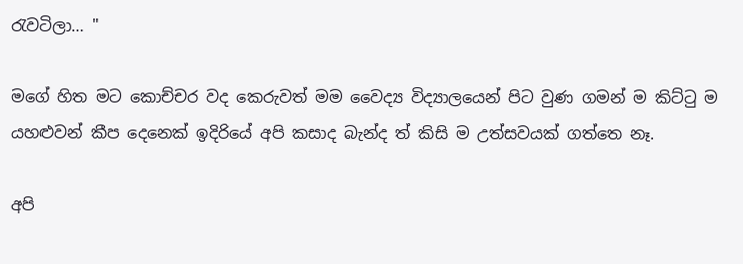රැවටිලා… "

මගේ හිත මට කොච්චර වද කෙරුවත් මම වෛද්‍ය විද්‍යාලයෙන් පිට වුණ ගමන් ම කිට්ටු ම යහළුවන් කීප දෙනෙක් ඉදිරියේ අපි කසාද බැන්ද ත් කිසි ම උත්සවයක් ගත්තෙ නෑ.

අපි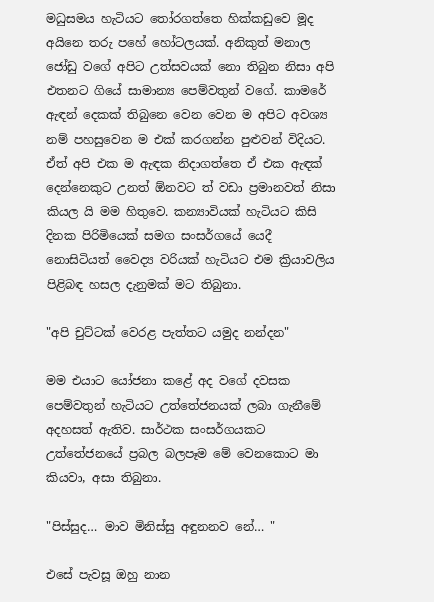මධුසමය හැටියට තෝරගත්තෙ හික්කඩුවෙ මූද අයිනෙ තරු පහේ හෝටලයක්. අනිකුත් මනාල ජෝඩු වගේ අපිට උත්සවයක් නො තිබුන නිසා අපි එතනට ගියේ සාමාන්‍ය පෙම්වතුන් වගේ. කාමරේ ඇඳන් දෙකක් තිබුනෙ වෙන වෙන ම අපිට අවශ්‍ය නම් පහසුවෙන ම එක් කරගන්න පුළුවන් විදියට. ඒත් අපි එක ම ඇඳක නිදාගත්තෙ ඒ එක ඇඳක් දෙන්නෙකුට උනත් ඕනවට ත් වඩා ප්‍රමානවත් නිසා කියල යි මම හිතුවෙ. කන්‍යාවියක් හැටියට කිසි දිනක පිරිමියෙක් සමග සංසර්ගයේ යෙදී නොසිටියත් වෛද්‍ය වරියක් හැටියට එම ක්‍රියාවලිය පිළිබඳ හසල දැනුමක් මට තිබුනා.

"අපි චුට්ටක් වෙරළ පැත්තට යමුද නන්දන"

මම එයාට යෝජනා කළේ අද වගේ දවසක පෙම්වතුන් හැටියට උත්තේජනයක් ලබා ගැනීමේ අදහසත් ඇතිව. සාර්ථක සංසර්ගයකට උත්තේජනයේ ප්‍රබල බලපෑම මේ වෙනකොට මා කියවා, අසා තිබුනා.

"පිස්සුද… මාව මිනිස්සු අඳුනනව නේ… "

එසේ පැවසූ ඔහු නාන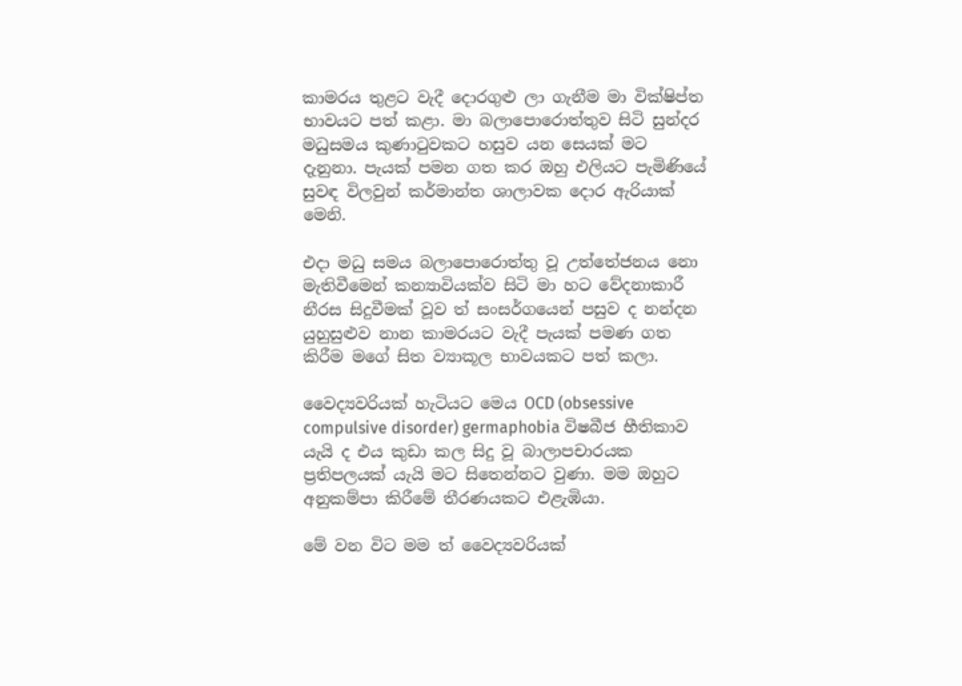කාමරය තුළට වැදී දොරගුළු ලා ගැනීම මා වික්ෂිප්ත භාවයට පත් කළා. මා බලාපොරොත්තුව සිටි සුන්දර මධුසමය කුණාටුවකට හසුව යන සෙයක් මට දැනුනා. පැයක් පමන ගත කර ඔහු එලියට පැමිණියේ සුවඳ විලවුන් කර්මාන්ත ශාලාවක දොර ඇරියාක් මෙනි.

එදා මධු සමය බලාපොරොත්තු වූ උත්තේජනය නො මැතිවීමෙන් කන්‍යාවියක්ව සිටි මා හට වේදනාකාරී නීරස සිදුවීමක් වූව ත් සංසර්ගයෙන් පසුව ද නන්දන යුහුසුළුව නාන කාමරයට වැදී පැයක් පමණ ගත කිරීම මගේ සිත ව්‍යාකූල භාවයකට පත් කලා.

වෛද්‍යවරියක් හැටියට මෙය OCD (obsessive compulsive disorder) germaphobia විෂබීජ භීතිකාව යැයි ද එය කුඩා කල සිදු වූ බාලාපචාරයක ප්‍රතිපලයක් යැයි මට සිතෙන්නට වුණා. මම ඔහුට අනුකම්පා කිරීමේ තීරණයකට එළැඹියා.

මේ වන විට මම ත් වෛද්‍යවරියක්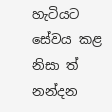හැටියට සේවය කළ නිසා ත් නන්දන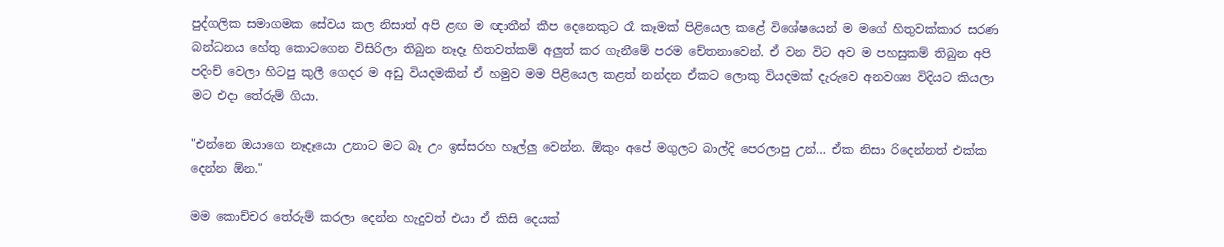පුද්ගලික සමාගමක සේවය කල නිසාත් අපි ළඟ ම ඥාතීන් කීප දෙනෙකුට රෑ කෑමක් පිළියෙල කළේ විශේෂයෙන් ම මගේ හිතුවක්කාර සරණ බන්ධනය හේතු කොටගෙන විසිරිලා තිබුන නෑදෑ හිතවත්කම් අලුත් කර ගැනීමේ පරම චේතනාවෙන්. ඒ වන විට අව ම පහසුකම් තිබුන අපි පදිංච් වෙලා හිටපු කුලී ගෙදර ම අඩු වියදමකින් ඒ හමුව මම පිළියෙල කළත් නන්දන ඒකට ලොකු වියදමක් දැරුවෙ අනවශ්‍ය විදියට කියලා මට එදා තේරුම් ගියා.

"එන්නෙ ඔයාගෙ නෑදෑයො උනාට මට බෑ උං ඉස්සරහ හෑල්ලු වෙන්න. ඕකුං අපේ මගුලට බාල්දි පෙරලාපු උන්… ඒක නිසා රිදෙන්නත් එක්ක දෙන්න ඕන."

මම කොච්චර තේරුම් කරලා දෙන්න හැදුවත් එයා ඒ කිසි දෙයක්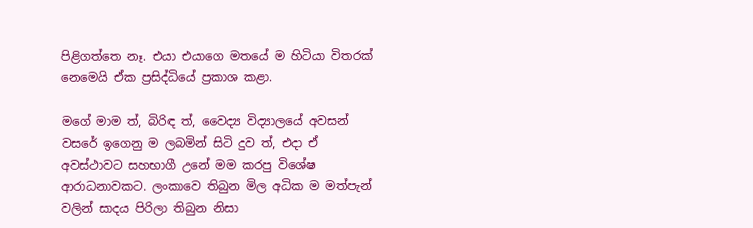පිළිගත්තෙ නෑ. එයා එයාගෙ මතයේ ම හිටියා විතරක් නෙමෙයි ඒක ප්‍රසිද්ධියේ ප්‍රකාශ කළා.

මගේ මාම ත්, බිරිඳ ත්, වෛද්‍ය විද්‍යාලයේ අවසන් වසරේ ඉගෙනු ම ලබමින් සිටි දුව ත්, එදා ඒ අවස්ථාවට සහභාගී උනේ මම කරපු විශේෂ ආරාධනාවකට. ලංකාවෙ තිබුන මිල අධික ම මත්පැන් වලින් සාදය පිරිලා තිබුන නිසා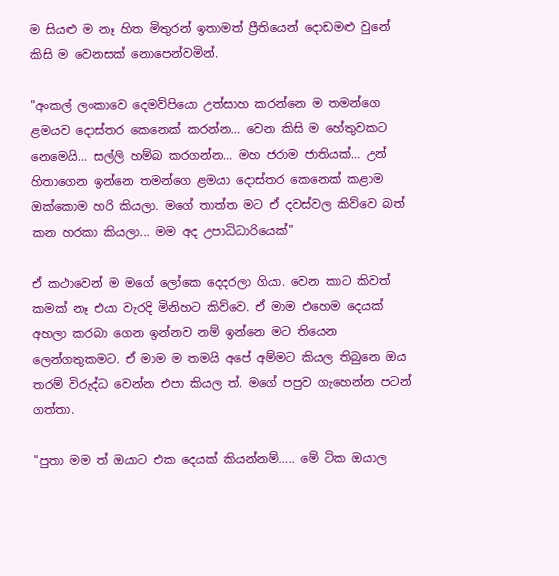ම සියළු ම නෑ හිත මිතුරන් ඉතාමත් ප්‍රීතියෙන් දොඩමළු වුනේ කිසි ම වෙනසක් නොපෙන්වමින්.

"අංකල් ලංකාවෙ දෙමව්පියො උත්සාහ කරන්නෙ ම තමන්ගෙ ළමයව දොස්තර කෙනෙක් කරන්න… වෙන කිසි ම හේතුවකට නෙමෙයි… සල්ලි හම්බ කරගන්න… මහ ජරාම ජාතියක්… උන් හිතාගෙන ඉන්නෙ තමන්ගෙ ළමයා දොස්තර කෙනෙක් කළාම ඔක්කොම හරි කියලා. මගේ තාත්ත මට ඒ දවස්වල කිව්වෙ බත් කන හරකා කියලා... මම අද උපාධිධාරියෙක්"

ඒ කථාවෙන් ම මගේ ලෝකෙ දෙදරලා ගියා. වෙන කාට කිවත් කමක් නෑ එයා වැරදි මිනිහට කිව්වෙ. ඒ මාම එහෙම දෙයක් අහලා කරබා ගෙන ඉන්නව නම් ඉන්නෙ මට තියෙන ලෙන්ගතුකමට. ඒ මාම ම තමයි අපේ අම්මට කියල තිබුනෙ ඔය තරම් විරුද්ධ වෙන්න එපා කියල ත්. මගේ පපුව ගැහෙන්න පටන් ගත්තා.

"පුතා මම ත් ඔයාට එක දෙයක් කියන්නම්….. මේ ටික ඔයාල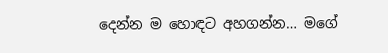දෙන්න ම හොඳට අහගන්න… මගේ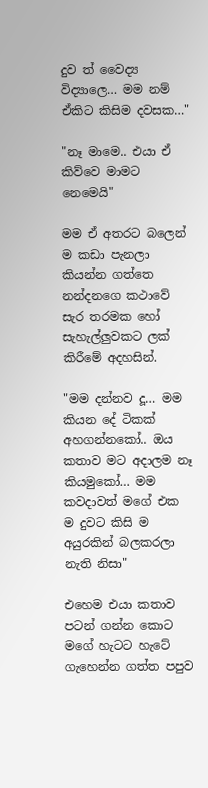දුව ත් වෛද්‍ය විද්‍යාලෙ… මම නම් ඒකිට කිසිම දවසක…"

"නෑ මාමෙ.. එයා ඒ කිව්වෙ මාමට නෙමෙයි"

මම ඒ අතරට බලෙන් ම කඩා පැනලා කියන්න ගත්තෙ නන්දනගෙ කථාවේ සැර තරමක හෝ සැහැල්ලුවකට ලක් කිරීමේ අදහසින්.

"මම දන්නව දූ… මම කියන දේ ටිකක් අහගන්නකෝ.. ඔය කතාව මට අදාලම නෑ කියමුකෝ… මම කවදාවත් මගේ එක ම දුවට කිසි ම අයුරකින් බලකරලා නැති නිසා"

එහෙම එයා කතාව පටන් ගන්න කොට මගේ හැටට හැටේ ගැහෙන්න ගත්ත පපුව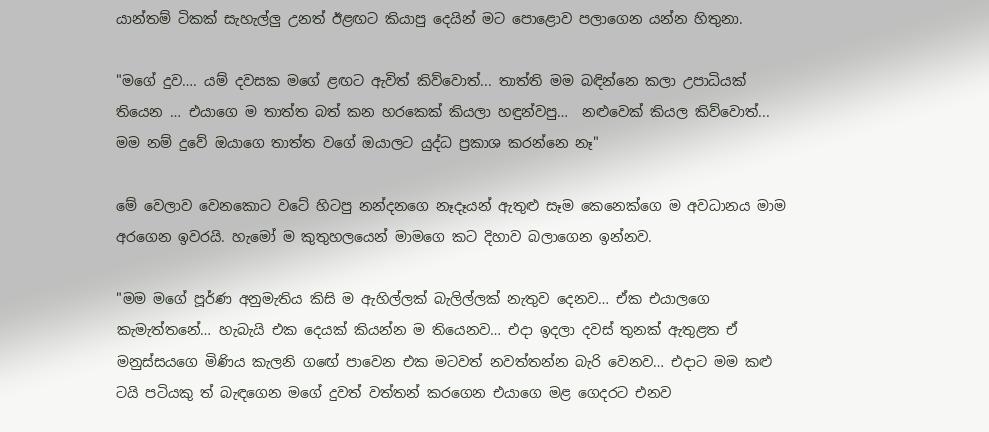යාන්තම් ටිකක් සැහැල්ලු උනත් ඊළඟට කියාපු දෙයින් මට පොළොව පලාගෙන යන්න හිතුනා.

"මගේ දුව…. යම් දවසක මගේ ළඟට ඇවිත් කිව්වොත්... තාත්ති මම බඳින්නෙ කලා උපාධියක් තියෙන … එයාගෙ ම තාත්ත බත් කන හරකෙක් කියලා හඳුන්වපු…  නළුවෙක් කියල කිව්වොත්... මම නම් දුවේ ඔයාගෙ තාත්ත වගේ ඔයාලට යුද්ධ ප්‍රකාශ කරන්නෙ නෑ"

මේ වෙලාව වෙනකොට වටේ හිටපු නන්දනගෙ නෑදෑයන් ඇතුළු සෑම කෙනෙක්ගෙ ම අවධානය මාම අරගෙන ඉවරයි. හැමෝ ම කුතුහලයෙන් මාමගෙ කට දිහාව බලාගෙන ඉන්නව.

"මම මගේ පූර්ණ අනුමැතිය කිසි ම ඇහිල්ලක් බැලිල්ලක් නැතුව දෙනව… ඒක එයාලගෙ කැමැත්තනේ… හැබැයි එක දෙයක් කියන්න ම තියෙනව… එදා ඉදලා දවස් තුනක් ඇතුළත ඒ මනුස්සයගෙ මිණිය කැලනි ගඟේ පාවෙන එක මටවත් නවත්තන්න බැරි වෙනව… එදාට මම කළු ටයි පටියකු ත් බැඳගෙන මගේ දුවත් වත්තන් කරගෙන එයාගෙ මළ ගෙදරට එනව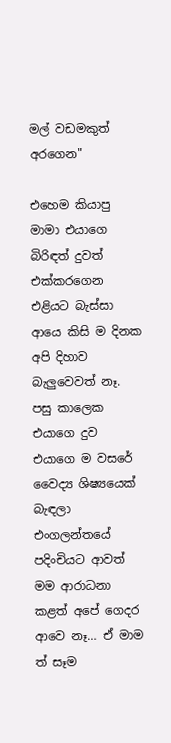මල් වඩමකුත් අරගෙන"

එහෙම කියාපු මාමා එයාගෙ බිරිඳත් දුවත් එක්කරගෙන එළියට බැස්සා ආයෙ කිසි ම දිනක අපි දිහාව බැලුවෙවත් නෑ. පසු කාලෙක එයාගෙ දුව එයාගෙ ම වසරේ වෛද්‍ය ශිෂ්‍යයෙක් බැඳලා එංගලන්තයේ පදිංචියට ආවත් මම ආරාධනා කළත් අපේ ගෙදර ආවෙ නෑ… ඒ මාම ත් සෑම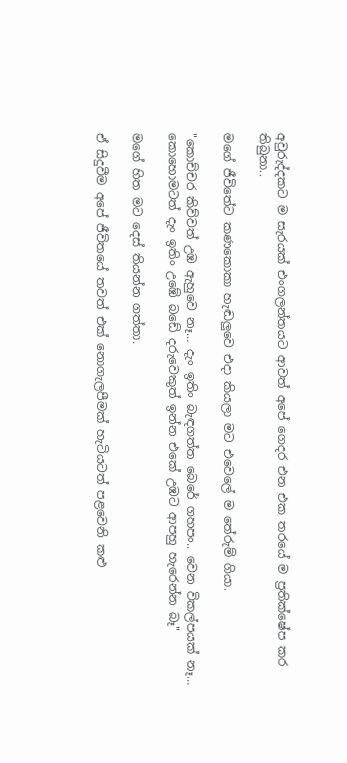අවුරුද්දකට ම සැරයක් එංගලන්තයට ආවත් අපේ ගෙදර එන එක තරයේ ම ප්‍රතික්ෂේප කර තිබුනා..

මගේ ජීවිතේට කණකොකා හැඬලුවෙ එදා කියලා මට එවෙලේ ම තේරුම් ගියා.

"කොච්චර කිව්වත් උඹ ඇහුවෙ නෑ… දැං ඉතිං බැඳගත්ත බෙරේ ගහපං.. වෙන විකල්පයක් නෑ… කොහොමටත් දැං ඉතිං උඹේ බඩේ දරුවෙකුත් ඉන්න එකේ උඹට ආපහු හැරෙන්න බෑ"

මගේ හිත මට දෙස් තියන්න ගත්තා.

ඒ සිදුවීම අපේ ජීවිතයේ තවත් එක් නොගැලපීමක් හැටියටත් පළවෙනි කළු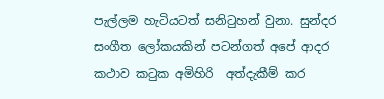පැල්ලම හැටියටත් සනිටුහන් වුනා. සුන්දර සංගීත ලෝකයකින් පටන්ගත් අපේ ආදර කථාව කටුක අමිහිරි  අත්දැකීම් කර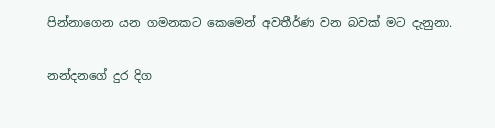පින්නාගෙන යන ගමනකට කෙමෙන් අවතීර්ණ වන බවක් මට දැනුනා.

නන්දනගේ දුර දිග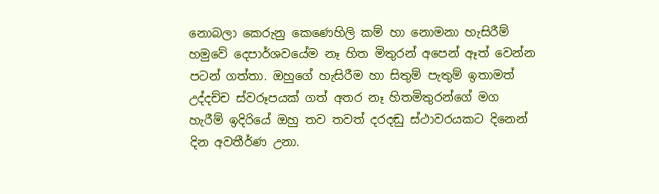නොබලා කෙරුනු කෙණෙහිලි කම් හා නොමනා හැසිරීම් හමුවේ දෙපාර්ශවයේම නෑ හිත මිතුරන් අපෙන් ඈත් වෙන්න පටන් ගත්තා. ඔහුගේ හැසිරීම හා සිතුම් පැතුම් ඉතාමත් උද්දච්ච ස්වරූපයක් ගත් අතර නෑ හිතමිතුරන්ගේ මග හැරීම් ඉදිරියේ ඔහු තව තවත් දරදඬු ස්ථාවරයකට දිනෙන් දින අවතීර්ණ උනා.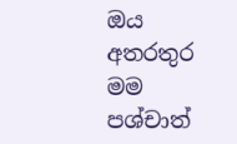ඔය අතරතුර මම පශ්චාත්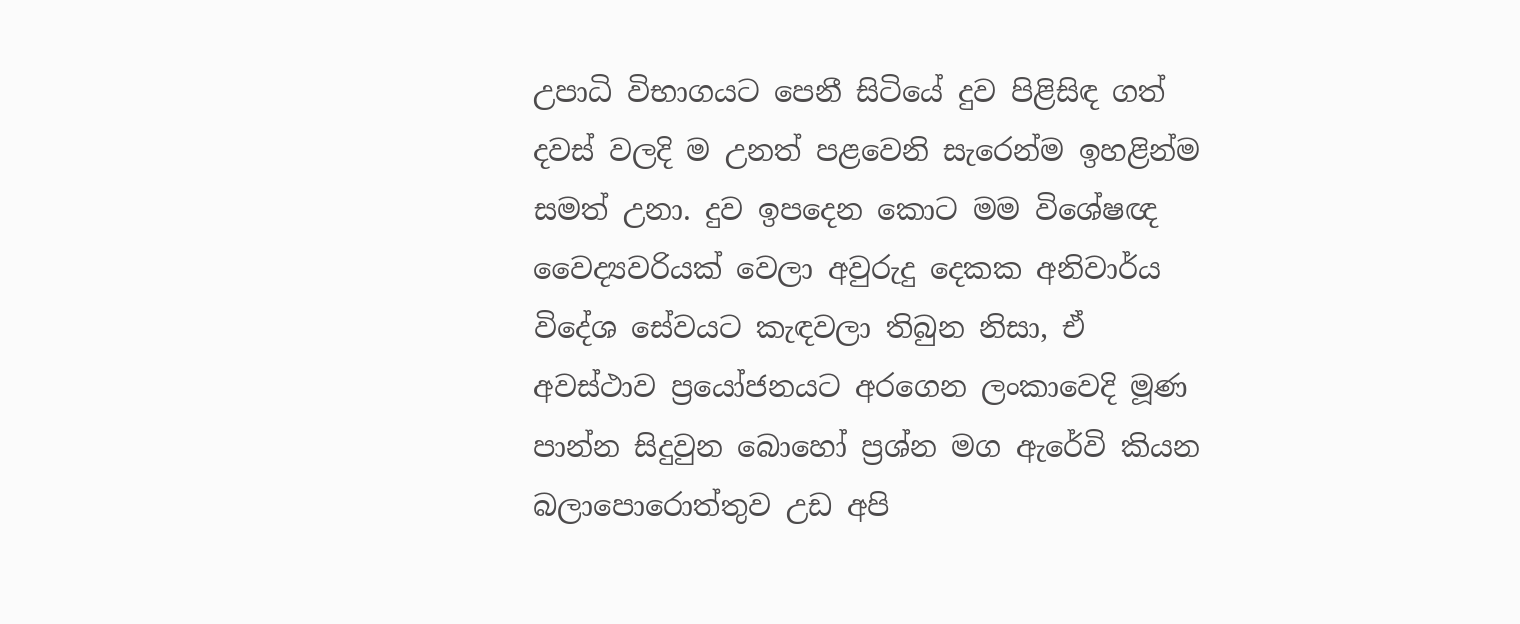උපාධි විභාගයට පෙනී සිටියේ දුව පිළිසිඳ ගත් දවස් වලදි ම උනත් පළවෙනි සැරෙන්ම ඉහළින්ම සමත් උනා. දුව ඉපදෙන කොට මම විශේෂඥ වෛද්‍යවරියක් වෙලා අවුරුදු දෙකක අනිවාර්ය විදේශ සේවයට කැඳවලා තිබුන නිසා, ඒ අවස්ථාව ප්‍රයෝජනයට අරගෙන ලංකාවෙදි මූණ පාන්න සිදුවුන බොහෝ ප්‍රශ්න මග ඇරේවි කියන බලාපොරොත්තුව උඩ අපි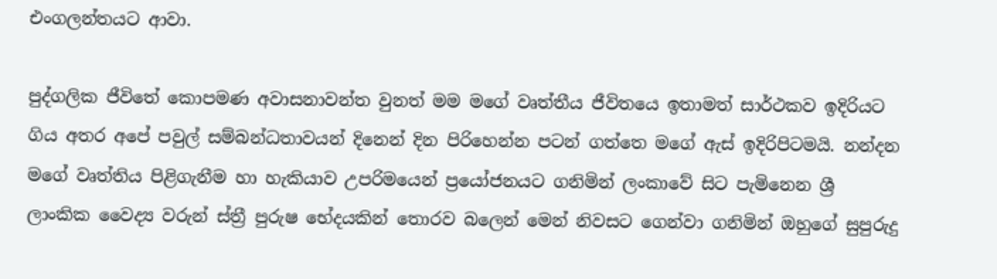එංගලන්තයට ආවා.

පුද්ගලික ජීවිතේ කොපමණ අවාසනාවන්ත වුනත් මම මගේ වෘත්තීය ජීවිතයෙ ඉතාමත් සාර්ථකව ඉදිරියට ගිය අතර අපේ පවුල් සම්බන්ධතාවයන් දිනෙන් දින පිරිහෙන්න පටන් ගත්තෙ මගේ ඇස් ඉදිරිපිටමයි. නන්දන මගේ වෘත්තිය පිළිගැනීම හා හැකියාව උපරිමයෙන් ප්‍රයෝජනයට ගනිමින් ලංකාවේ සිට පැමිනෙන ශ්‍රී ලාංකික වෛද්‍ය වරුන් ස්ත්‍රී පුරුෂ භේදයකින් තොරව බලෙන් මෙන් නිවසට ගෙන්වා ගනිමින් ඔහුගේ සුපුරුදු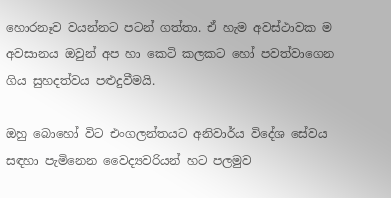හොරනෑව වයන්නට පටන් ගත්තා. ඒ හැම අවස්ථාවක ම අවසානය ඔවුන් අප හා කෙටි කලකට හෝ පවත්වාගෙන ගිය සුහදත්වය පළුදුවීමයි.

ඔහු බොහෝ විට එංගලන්තයට අනිවාර්ය විදේශ සේවය සඳහා පැමිනෙන වෛද්‍යවරියන් හට පලමුව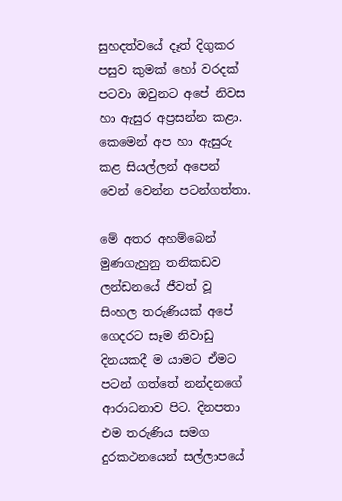සුහදත්වයේ දෑත් දිගුකර පසුව කුමක් හෝ වරදක් පටවා ඔවුනට අපේ නිවස හා ඇසුර අප්‍රසන්න කළා. කෙමෙන් අප හා ඇසුරු කළ සියල්ලන් අපෙන් වෙන් වෙන්න පටන්ගත්තා.

මේ අතර අහම්බෙන් මුණගැහුනු තනිකඩව ලන්ඩනයේ ජීවත් වූ සිංහල තරුණියක් අපේ ගෙදරට සෑම නිවාඩු දිනයකදී ම යාමට ඒමට පටන් ගත්තේ නන්දනගේ ආරාධනාව පිට. දිනපතා එම තරුණිය සමග දුරකථනයෙන් සල්ලාපයේ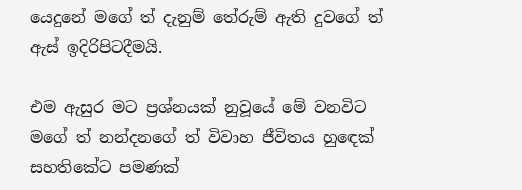යෙදුනේ මගේ ත් දැනුම් තේරුම් ඇති දුවගේ ත් ඇස් ඉදිරිපිටදීමයි.

එම ඇසුර මට ප්‍රශ්නයක් නුවූයේ මේ වනවිට මගේ ත් නන්දනගේ ත් විවාහ ජීවිතය හුඳෙක් සහතිකේට පමණක්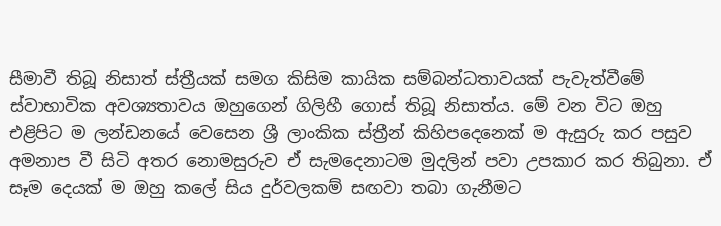සීමාවී තිබූ නිසාත් ස්ත්‍රීයක් සමග කිසිම කායික සම්බන්ධතාවයක් පැවැත්වීමේ ස්වාභාවික අවශ්‍යතාවය ඔහුගෙන් ගිලිහී ගොස් තිබූ නිසාත්ය. මේ වන විට ඔහු එළිපිට ම ලන්ඩනයේ වෙසෙන ශ්‍රී ලාංකික ස්ත්‍රීන් කිහිපදෙනෙක් ම ඇසුරු කර පසුව අමනාප වී සිටි අතර නොමසුරුව ඒ සැමදෙනාටම මුදලින් පවා උපකාර කර තිබුනා. ඒ සෑම දෙයක් ම ඔහු කලේ සිය දුර්වලකම් සඟවා තබා ගැනීමට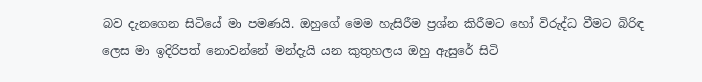බව දැනගෙන සිටියේ මා පමණයි. ඔහුගේ මෙම හැසිරීම ප්‍රශ්න කිරීමට හෝ විරුද්ධ වීමට බිරිඳ ලෙස මා ඉදිරිපත් නොවන්නේ මන්දැයි යන කුතුහලය ඔහු ඇසුරේ සිටි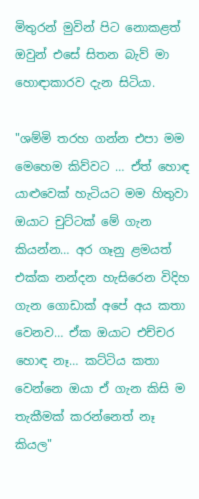මිතුරන් මුවින් පිට නොකළත් ඔවුන් එසේ සිතන බැව් මා හොඳාකාරව දැන සිටියා.

"ශම්මි තරහ ගන්න එපා මම මෙහෙම කිව්වට … ඒත් හොඳ යාළුවෙක් හැටියට මම හිතුවා ඔයාට චුට්ටක් මේ ගැන කියන්න… අර ගෑනු ළමයත් එක්ක නන්දන හැසිරෙන විදිහ ගැන ගොඩාක් අපේ අය කතා වෙනව… ඒක ඔයාට එච්චර හොඳ නෑ… කට්ටිය කතා වෙන්නෙ ඔයා ඒ ගැන කිසි ම තැකීමක් කරන්නෙත් නෑ කියල"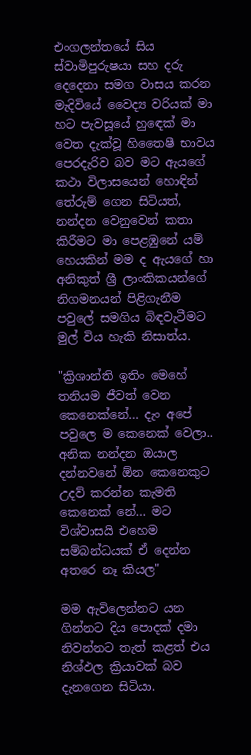එංගලන්තයේ සිය ස්වාමිපුරුෂයා සහ දරු දෙදෙනා සමග වාසය කරන මැදිවියේ වෛද්‍ය වරියක් මා හට පැවසූයේ හුඳෙක් මා වෙත දැක්වූ හිතෛෂී භාවය පෙරදැරිව බව මට ඇයගේ කථා විලාසයෙන් හොඳින් තේරුම් ගෙන සිටියත්, නන්දන වෙනුවෙන් කතා කිරීමට මා පෙළඹුනේ යම් හෙයකින් මම ද ඇයගේ හා අනිකුත් ශ්‍රී ලාංකිකයන්ගේ නිගමනයන් පිළිගැනීම පවුලේ සමගිය බිඳවැටීමට මුල් විය හැකි නිසාත්ය.

"ක්‍රිශාන්ති ඉතිං මෙහේ තනියම ජීවත් වෙන කෙනෙක්නේ… දැං අපේ පවුලෙ ම කෙනෙක් වෙලා.. අනික නන්දන ඔයාල දන්නවනේ ඕන කෙනෙකුට උදව් කරන්න කැමති කෙනෙක් නේ… මට විශ්වාසයි එහෙම සම්බන්ධයක් ඒ දෙන්න අතරෙ නෑ කියල"

මම ඇවිලෙන්නට යන ගින්නට දිය පොදක් දමා නිවන්නට තැත් කළත් එය නිශ්ඵල ක්‍රියාවක් බව දැනගෙන සිටියා.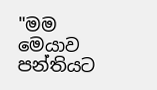"මම මෙයාව පන්තියට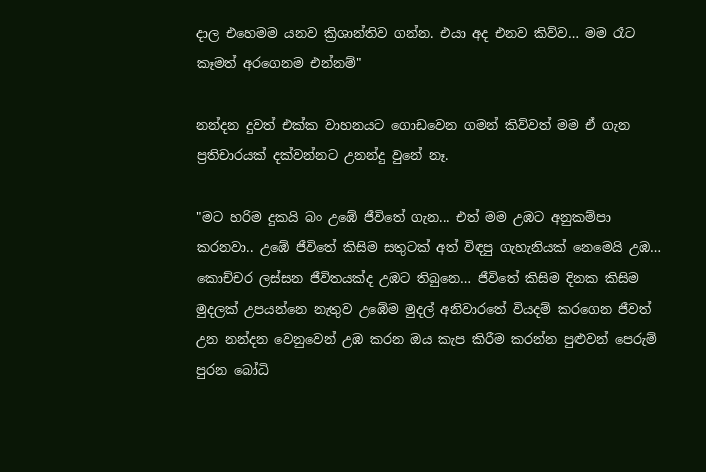දාල එහෙමම යනව ක්‍රිශාන්තිව ගන්න. එයා අද එනව කිව්ව… මම රෑට කෑමත් අරගෙනම එන්නම්"

නන්දන දුවත් එක්ක වාහනයට ගොඩවෙන ගමන් කිව්වත් මම ඒ ගැන ප්‍රතිචාරයක් දක්වන්නට උනන්දු වුනේ නෑ.

"මට හරිම දුකයි බං උඹේ ජීවිතේ ගැන... එත් මම උඹට අනුකම්පා කරනවා.. උඹේ ජීවිතේ කිසිම සතුටක් අත් විඳපු ගැහැනියක් නෙමෙයි උඹ… කොච්චර ලස්සන ජීවිතයක්ද උඹට තිබුනෙ… ජීවිතේ කිසිම දිනක කිසිම මුදලක් උපයන්නෙ නැතුව උඹේම මුදල් අනිවාරතේ වියදම් කරගෙන ජීවත් උන නන්දන වෙනුවෙන් උඹ කරන ඔය කැප කිරීම කරන්න පුළුවන් පෙරුම් පුරන බෝධි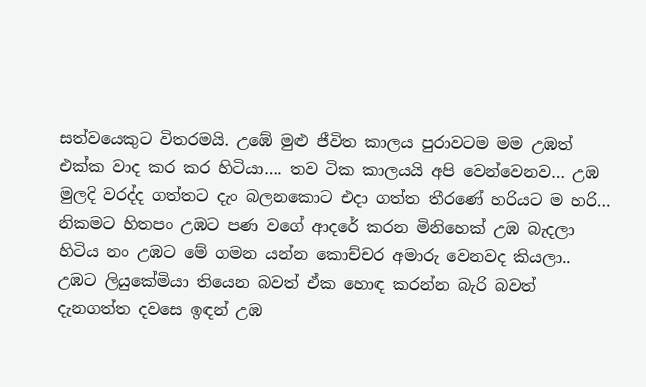සත්වයෙකුට විතරමයි. උඹේ මුළු ජීවිත කාලය පුරාවටම මම උඹත් එක්ක වාද කර කර හිටියා…. තව ටික කාලයයි අපි වෙන්වෙනව… උඹ මුලදි වරද්ද ගත්තට දැං බලනකොට එදා ගත්ත තීරණේ හරියට ම හරි… නිකමට හිතපං උඹට පණ වගේ ආදරේ කරන මිනිහෙක් උඹ බැදලා හිටිය නං උඹට මේ ගමන යන්න කොච්චර අමාරු වෙනවද කියලා.. උඹට ලියුකේමියා තියෙන බවත් ඒක හොඳ කරන්න බැරි බවත් දැනගත්ත දවසෙ ඉඳන් උඹ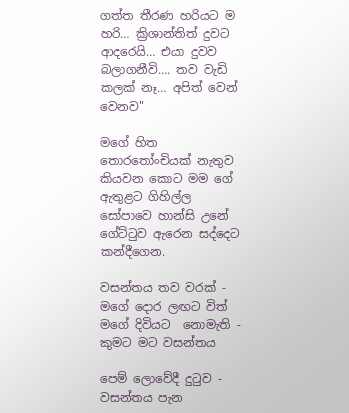ගත්ත තීරණ හරියට ම හරි… ක්‍රිශාන්තිත් දුවට ආදරෙයි… එයා දුවව බලාගනීවි…. තව වැඩි කලක් නෑ… අපිත් වෙන් වෙනව"

මගේ හිත තොරතෝංචියක් නැතුව කියවන කොට මම ගේ ඇතුළට ගිහිල්ල සෝපාවෙ හාන්සි උනේ ගේට්ටුව ඇරෙන සද්දෙට කන්දීගෙන.

වසන්තය තව වරක් - මගේ දොර ලඟට විත්
මගේ දිවියට  නොමැති - කුමට මට වසන්තය

පෙම් ලොවේදී දුටුව - වසන්තය පැන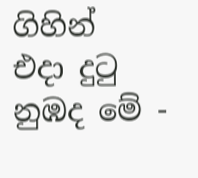ගිහින්
එදා දුටු නුඹද මේ -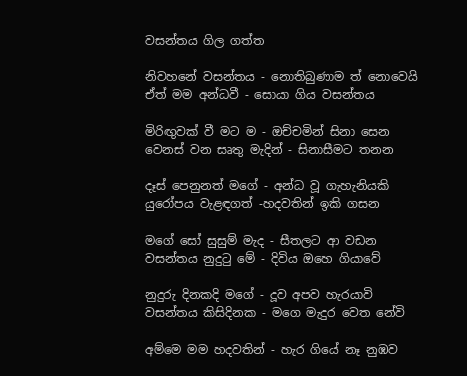වසන්තය ගිල ගත්ත

නිවහනේ වසන්තය - නොතිබුණාම ත් නොවෙයි
ඒත් මම අන්ධවී - සොයා ගිය වසන්තය

මිරිඟුවක් වී මට ම - ඔච්චමින් සිනා සෙන
වෙනස් වන සෘතු මැදින් - සිනාසීමට තනන

දෑස් පෙනුනත් මගේ - අන්ධ වූ ගැහැනියකි
යුරෝපය වැළඳගත් -හදවතින් ඉකි ගසන

මගේ සෝ සුසුම් මැද - සීතලට ආ වඩන
වසන්තය නුදුටු මේ - දිවිය ඔහෙ ගියාවේ

නුදුරු දිනකදි මගේ - දූව අපව හැරයාවි
වසන්තය කිසිදිනක - මගෙ මැදුර වෙත නේවි

අම්මෙ මම හදවතින් - හැර ගියේ නෑ නුඹව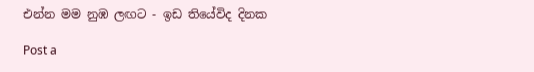එන්න මම නුඹ ලඟට - ඉඩ තියේවිද දිනක

Post a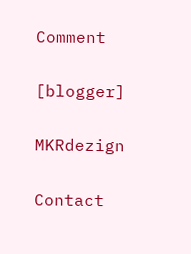Comment

[blogger]

MKRdezign

Contact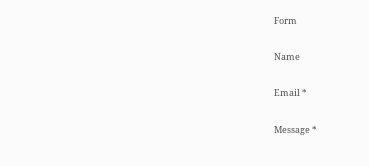Form

Name

Email *

Message *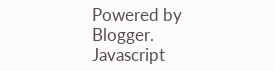Powered by Blogger.
Javascript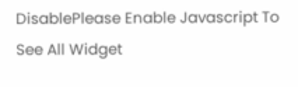DisablePlease Enable Javascript To See All Widget